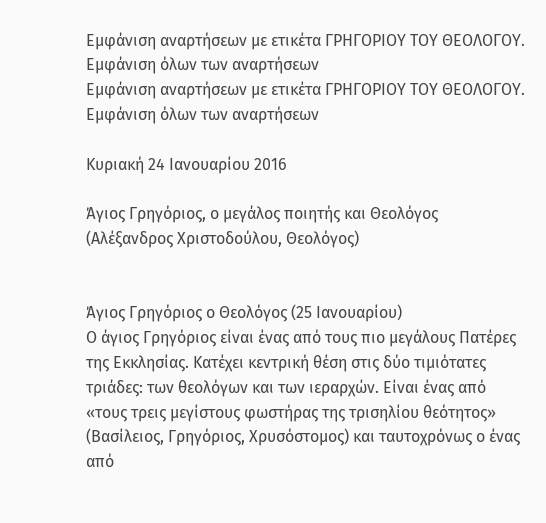Εμφάνιση αναρτήσεων με ετικέτα ΓΡΗΓΟΡΙΟΥ ΤΟΥ ΘΕΟΛΟΓΟΥ. Εμφάνιση όλων των αναρτήσεων
Εμφάνιση αναρτήσεων με ετικέτα ΓΡΗΓΟΡΙΟΥ ΤΟΥ ΘΕΟΛΟΓΟΥ. Εμφάνιση όλων των αναρτήσεων

Κυριακή 24 Ιανουαρίου 2016

Άγιος Γρηγόριος, ο μεγάλος ποιητής και Θεολόγος (Αλέξανδρος Χριστοδούλου, Θεολόγος)


Άγιος Γρηγόριος ο Θεολόγος (25 Ιανουαρίου)
Ο άγιος Γρηγόριος είναι ένας από τους πιο μεγάλους Πατέρες της Εκκλησίας. Κατέχει κεντρική θέση στις δύο τιμιότατες τριάδες: των θεολόγων και των ιεραρχών. Είναι ένας από «τους τρεις μεγίστους φωστήρας της τρισηλίου θεότητος» (Βασίλειος, Γρηγόριος, Χρυσόστομος) και ταυτοχρόνως ο ένας από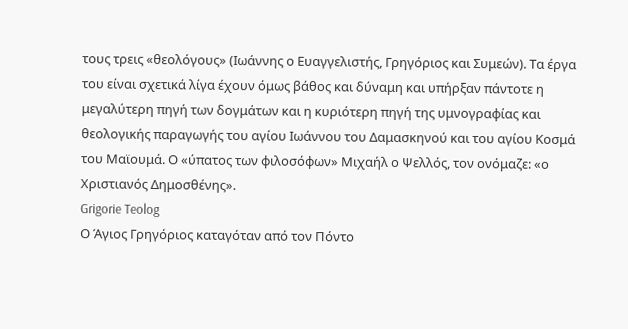τους τρεις «θεολόγους» (Ιωάννης ο Ευαγγελιστής, Γρηγόριος και Συμεών). Τα έργα του είναι σχετικά λίγα έχουν όμως βάθος και δύναμη και υπήρξαν πάντοτε η μεγαλύτερη πηγή των δογμάτων και η κυριότερη πηγή της υμνογραφίας και θεολογικής παραγωγής του αγίου Ιωάννου του Δαμασκηνού και του αγίου Κοσμά του Μαϊουμά. Ο «ύπατος των φιλοσόφων» Μιχαήλ ο Ψελλός, τον ονόμαζε: «ο Χριστιανός Δημοσθένης».
Grigorie Teolog
Ο Άγιος Γρηγόριος καταγόταν από τον Πόντο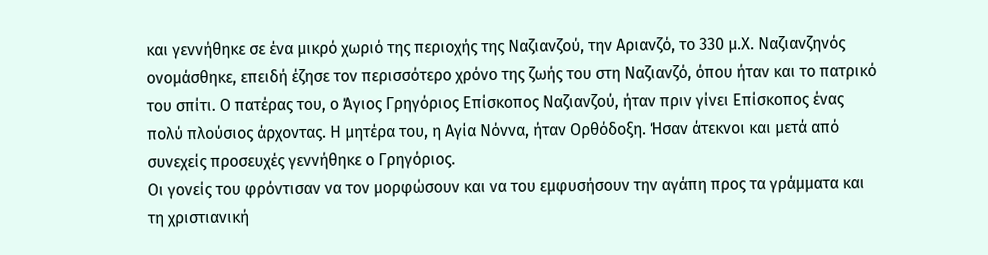και γεννήθηκε σε ένα μικρό χωριό της περιοχής της Ναζιανζού, την Αριανζό, το 330 μ.Χ. Ναζιανζηνός ονομάσθηκε, επειδή έζησε τον περισσότερο χρόνο της ζωής του στη Ναζιανζό, όπου ήταν και το πατρικό του σπίτι. Ο πατέρας του, ο Άγιος Γρηγόριος Επίσκοπος Ναζιανζού, ήταν πριν γίνει Επίσκοπος ένας πολύ πλούσιος άρχοντας. Η μητέρα του, η Αγία Νόννα, ήταν Ορθόδοξη. Ήσαν άτεκνοι και μετά από συνεχείς προσευχές γεννήθηκε ο Γρηγόριος.
Οι γονείς του φρόντισαν να τον μορφώσουν και να του εμφυσήσουν την αγάπη προς τα γράμματα και τη χριστιανική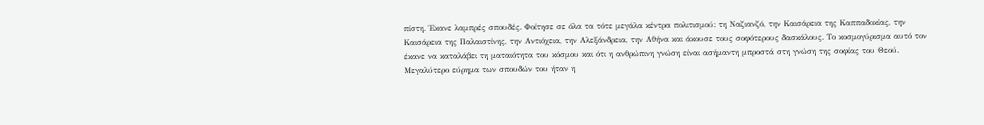πίστη. Έκανε λαμπρές σπουδές. Φοίτησε σε όλα τα τότε μεγάλα κέντρα πολιτισμού: τη Ναζιανζό, την Καισάρεια της Καππαδοκίας, την Καισάρεια της Παλαιστίνης, την Αντιόχεια, την Αλεξάνδρεια, την Αθήνα και άκουσε τους σοφότερους δασκάλους. Το κοσμογύρισμα αυτό τον έκανε να καταλάβει τη ματαιότητα του κόσμου και ότι η ανθρώπινη γνώση είναι ασήμαντη μπροστά στη γνώση της σοφίας του Θεού. Μεγαλύτερο εύρημα των σπουδών του ήταν η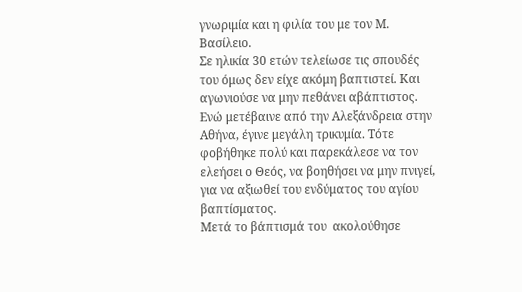γνωριμία και η φιλία του με τον Μ. Βασίλειο.
Σε ηλικία 30 ετών τελείωσε τις σπουδές του όμως δεν είχε ακόμη βαπτιστεί. Και αγωνιούσε να μην πεθάνει αβάπτιστος. Ενώ μετέβαινε από την Αλεξάνδρεια στην Αθήνα, έγινε μεγάλη τρικυμία. Τότε φοβήθηκε πολύ και παρεκάλεσε να τον ελεήσει ο Θεός, να βοηθήσει να μην πνιγεί, για να αξιωθεί του ενδύματος του αγίου βαπτίσματος.
Μετά το βάπτισμά του  ακολούθησε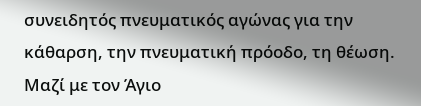συνειδητός πνευματικός αγώνας για την κάθαρση, την πνευματική πρόοδο, τη θέωση. Μαζί με τον Άγιο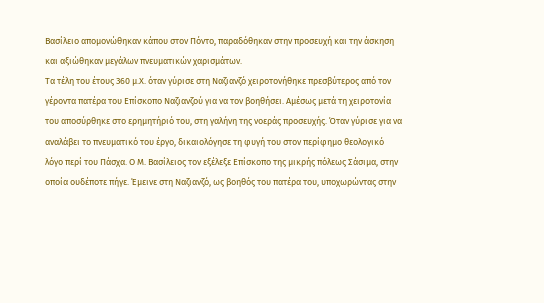Βασίλειο απομονώθηκαν κάπου στον Πόντο, παραδόθηκαν στην προσευχή και την άσκηση και αξιώθηκαν μεγάλων πνευματικών χαρισμάτων.
Τα τέλη του έτους 360 μ.Χ. όταν γύρισε στη Ναζιανζό χειροτονήθηκε πρεσβύτερος από τον γέροντα πατέρα του Επίσκοπο Ναζιανζού για να τον βοηθήσει. Αμέσως μετά τη χειροτονία του αποσύρθηκε στο ερημητήριό του, στη γαλήνη της νοεράς προσευχής. Όταν γύρισε για να αναλάβει το πνευματικό του έργο, δικαιολόγησε τη φυγή του στον περίφημο θεολογικό λόγο περί του Πάσχα. Ο Μ. Βασίλειος τον εξέλεξε Επίσκοπο της μικρής πόλεως Σάσιμα, στην οποία ουδέποτε πήγε. Έμεινε στη Ναζιανζό, ως βοηθός του πατέρα του, υποχωρώντας στην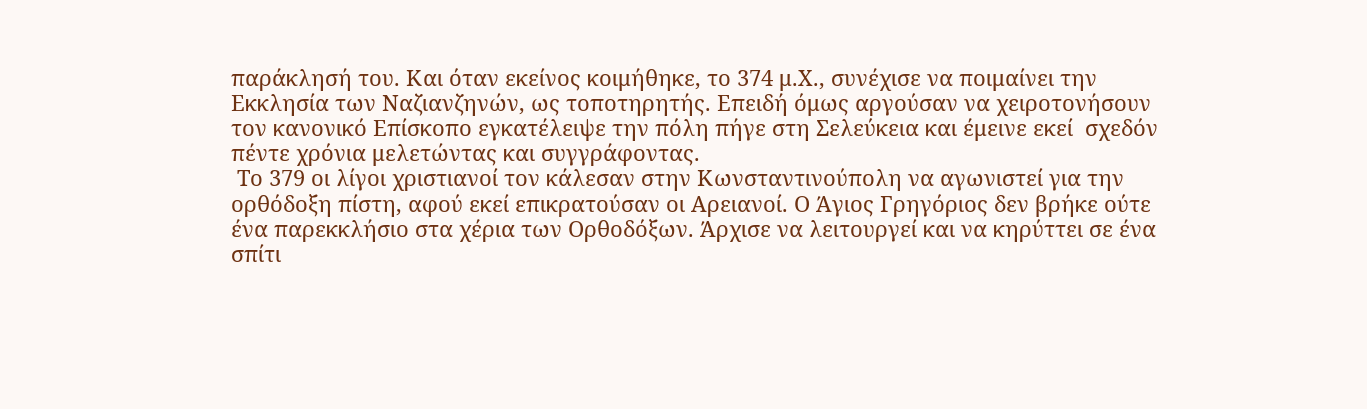παράκλησή του. Και όταν εκείνος κοιμήθηκε, το 374 μ.Χ., συνέχισε να ποιμαίνει την Εκκλησία των Ναζιανζηνών, ως τοποτηρητής. Επειδή όμως αργούσαν να χειροτονήσουν τον κανονικό Επίσκοπο εγκατέλειψε την πόλη πήγε στη Σελεύκεια και έμεινε εκεί  σχεδόν πέντε χρόνια μελετώντας και συγγράφοντας.
 Το 379 οι λίγοι χριστιανοί τον κάλεσαν στην Κωνσταντινούπολη να αγωνιστεί για την ορθόδοξη πίστη, αφού εκεί επικρατούσαν οι Αρειανοί. Ο Άγιος Γρηγόριος δεν βρήκε ούτε ένα παρεκκλήσιο στα χέρια των Ορθοδόξων. Άρχισε να λειτουργεί και να κηρύττει σε ένα σπίτι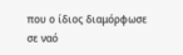που ο ίδιος διαμόρφωσε σε ναό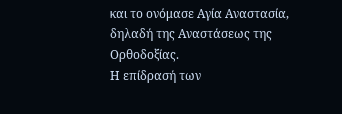και το ονόμασε Αγία Αναστασία, δηλαδή της Αναστάσεως της Ορθοδοξίας.
Η επίδρασή των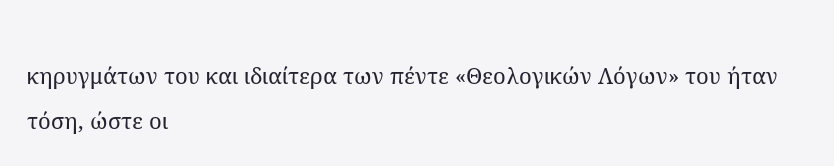κηρυγμάτων του και ιδιαίτερα των πέντε «Θεολογικών Λόγων» του ήταν τόση, ώστε οι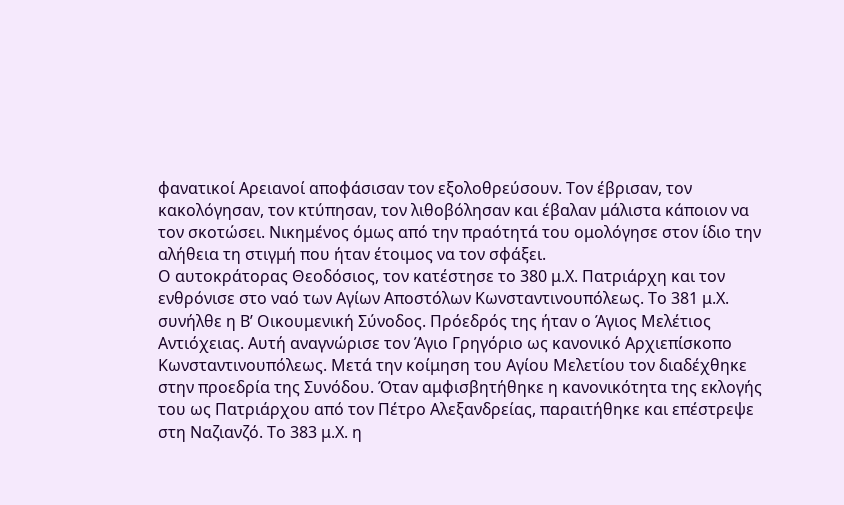φανατικοί Αρειανοί αποφάσισαν τον εξολοθρεύσουν. Τον έβρισαν, τον κακολόγησαν, τον κτύπησαν, τον λιθοβόλησαν και έβαλαν μάλιστα κάποιον να τον σκοτώσει. Νικημένος όμως από την πραότητά του ομολόγησε στον ίδιο την αλήθεια τη στιγμή που ήταν έτοιμος να τον σφάξει.
Ο αυτοκράτορας Θεοδόσιος, τον κατέστησε το 380 μ.Χ. Πατριάρχη και τον ενθρόνισε στο ναό των Αγίων Αποστόλων Κωνσταντινουπόλεως. Το 381 μ.Χ. συνήλθε η Β’ Οικουμενική Σύνοδος. Πρόεδρός της ήταν ο Άγιος Μελέτιος Αντιόχειας. Αυτή αναγνώρισε τον Άγιο Γρηγόριο ως κανονικό Αρχιεπίσκοπο Κωνσταντινουπόλεως. Μετά την κοίμηση του Αγίου Μελετίου τον διαδέχθηκε στην προεδρία της Συνόδου. Όταν αμφισβητήθηκε η κανονικότητα της εκλογής του ως Πατριάρχου από τον Πέτρο Αλεξανδρείας, παραιτήθηκε και επέστρεψε στη Ναζιανζό. Το 383 μ.Χ. η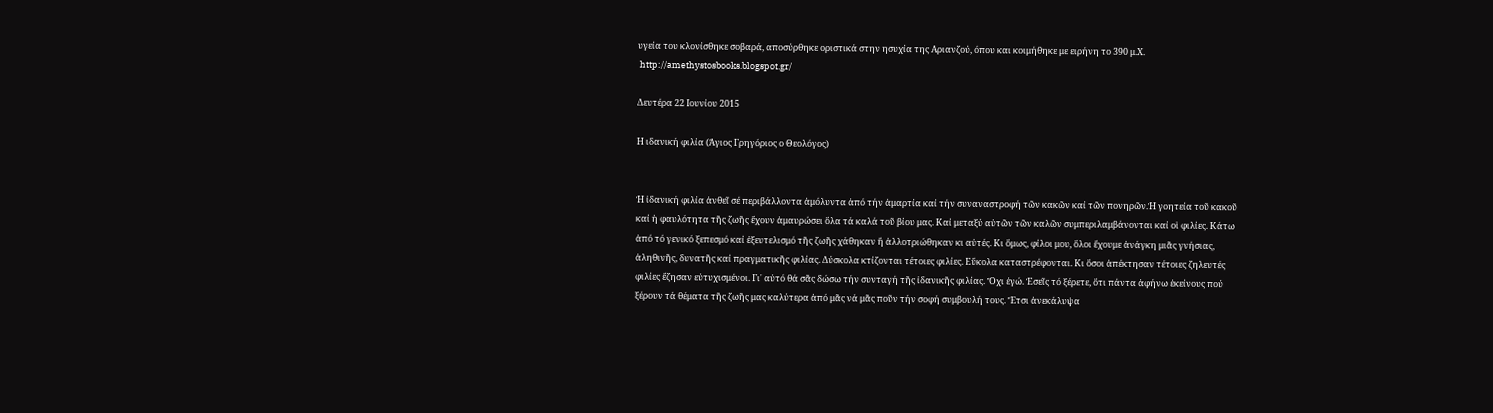υγεία του κλονίσθηκε σοβαρά, αποσύρθηκε οριστικά στην ησυχία της Αριανζού, όπου και κοιμήθηκε με ειρήνη το 390 μ.Χ.
 http://amethystosbooks.blogspot.gr/

Δευτέρα 22 Ιουνίου 2015

Η ιδανική φιλία (Άγιος Γρηγόριος ο Θεολόγος)


Ἡ ἰδανική φιλία ἀνθεῖ σέ περιβάλλοντα ἀμόλυντα ἀπό τήν ἁμαρτία καί τήν συναναστροφή τῶν κακῶν καί τῶν πονηρῶν.Ἡ γοητεία τοῦ κακοῦ καί ἡ φαυλότητα τῆς ζωῆς ἔχουν ἀμαυρώσει ὅλα τά καλά τοῦ βίου μας. Καί μεταξύ αὐτῶν τῶν καλῶν συμπεριλαμβάνονται καί οἱ φιλίες. Κάτω ἀπό τό γενικό ξεπεσμό καί ἐξευτελισμό τῆς ζωῆς χάθηκαν ἤ ἀλλοτριώθηκαν κι αὐτές. Κι ὅμως, φίλοι μου, ὅλοι ἔχουμε ἀνάγκη μιᾶς γνήσιας, ἀληθινῆς, δυνατῆς καί πραγματικῆς φιλίας. Δύσκολα κτίζονται τέτοιες φιλίες. Εὔκολα καταστρέφονται. Κι ὅσοι ἀπέκτησαν τέτοιες ζηλευτές φιλίες ἔζησαν εὐτυχισμένοι. Γι᾽ αὐτό θά σᾶς δώσω τήν συνταγή τῆς ἰδανικῆς φιλίας. Ὄχι ἐγώ. Ἐσεῖς τό ξέρετε, ὅτι πάντα ἀφήνω ἐκείνους πού ξέρουν τά θέματα τῆς ζωῆς μας καλύτερα ἀπό μᾶς νά μᾶς ποῦν τήν σοφή συμβουλή τους. Ἔτσι ἀνεκάλυψα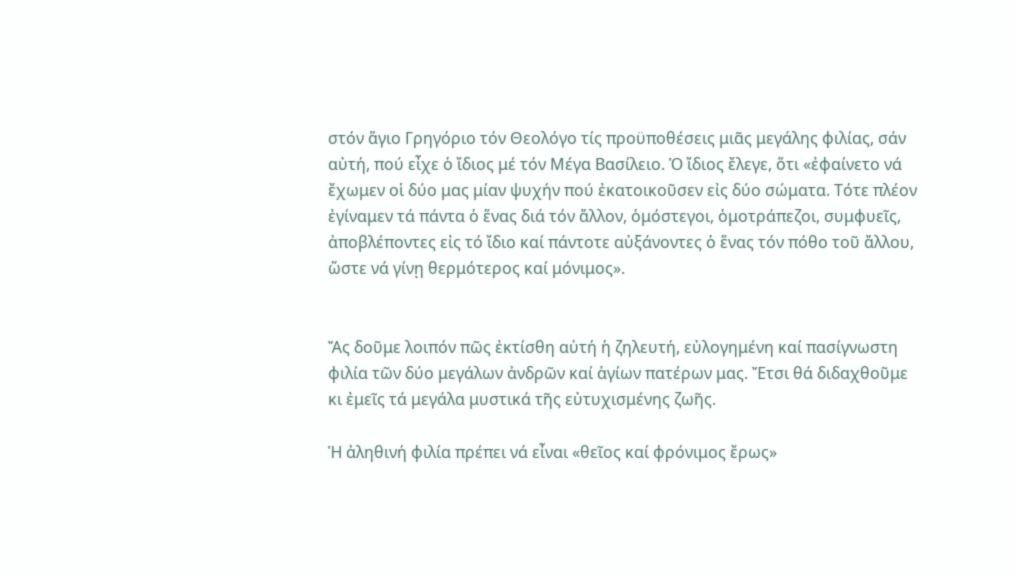στόν ἅγιο Γρηγόριο τόν Θεολόγο τίς προϋποθέσεις μιᾶς μεγάλης φιλίας, σάν αὐτή, πού εἶχε ὁ ἴδιος μέ τόν Μέγα Βασίλειο. Ὁ ἴδιος ἔλεγε, ὅτι «ἐφαίνετο νά ἔχωμεν οἱ δύο μας μίαν ψυχήν πού ἐκατοικοῦσεν εἰς δύο σώματα. Τότε πλέον ἐγίναμεν τά πάντα ὁ ἕνας διά τόν ἄλλον, ὁμόστεγοι, ὁμοτράπεζοι, συμφυεῖς, ἀποβλέποντες εἰς τό ἴδιο καί πάντοτε αὐξάνοντες ὁ ἕνας τόν πόθο τοῦ ἄλλου, ὥστε νά γίνῃ θερμότερος καί μόνιμος».


Ἄς δοῦμε λοιπόν πῶς ἐκτίσθη αὐτή ἡ ζηλευτή, εὐλογημένη καί πασίγνωστη φιλία τῶν δύο μεγάλων ἀνδρῶν καί ἁγίων πατέρων μας. Ἔτσι θά διδαχθοῦμε κι ἐμεῖς τά μεγάλα μυστικά τῆς εὐτυχισμένης ζωῆς.

Ἡ ἀληθινή φιλία πρέπει νά εἶναι «θεῖος καί φρόνιμος ἔρως»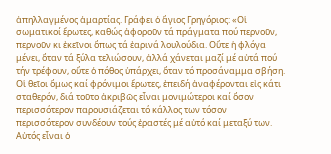ἀπηλλαγμένος ἁμαρτίας. Γράφει ὁ ἅγιος Γρηγόριος: «Οἱ σωματικοί ἔρωτες, καθώς ἀφοροῦν τά πράγματα πού περνοῦν, περνοῦν κι ἐκεῖνοι ὅπως τά ἐαρινά λουλούδια. Οὔτε ἡ φλόγα μένει, ὅταν τά ξύλα τελιώσουν, ἀλλά χάνεται μαζί μέ αὐτά πού τήν τρέφουν, οὔτε ὁ πόθος ὑπάρχει, ὅταν τό προσάναμμα σβήση. Οἱ θεῖοι ὅμως καί φρόνιμοι ἔρωτες, ἐπειδή ἀναφέρονται εἰς κάτι σταθερόν, διά τοῦτο ἀκριβῶς εἶναι μονιμώτεροι καί ὅσον περισσότερον παρουσιάζεται τό κάλλος των τόσον περισσότερον συνδέουν τούς ἐραστές μέ αὐτό καί μεταξύ των. Αὐτός εἶναι ὁ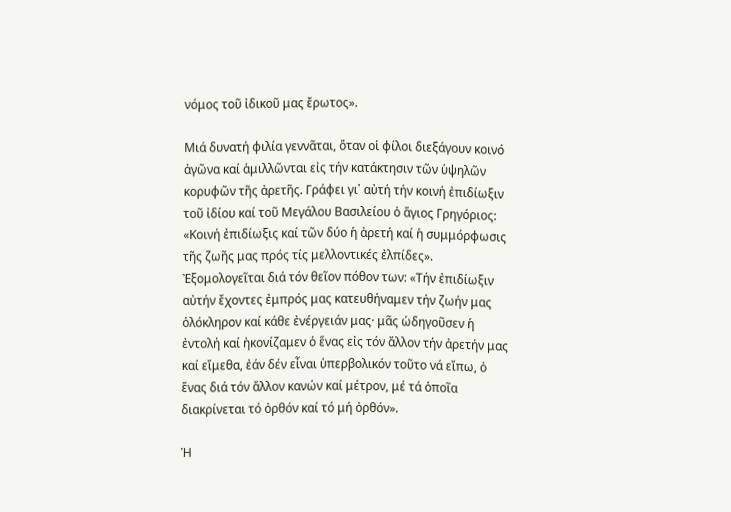νόμος τοῦ ἰδικοῦ μας ἔρωτος».

Μιά δυνατή φιλία γεννᾶται, ὅταν οἱ φίλοι διεξάγουν κοινό ἀγῶνα καί ἁμιλλῶνται εἰς τήν κατάκτησιν τῶν ὑψηλῶν κορυφῶν τῆς ἀρετῆς. Γράφει γι᾽ αὐτή τήν κοινή ἐπιδίωξιν τοῦ ἰδίου καί τοῦ Μεγάλου Βασιλείου ὁ ἅγιος Γρηγόριος: «Κοινή ἐπιδίωξις καί τῶν δύο ἡ ἀρετή καί ἡ συμμόρφωσις τῆς ζωῆς μας πρός τίς μελλοντικές ἐλπίδες». Ἐξομολογεῖται διά τόν θεῖον πόθον των: «Τήν ἐπιδίωξιν αὐτήν ἔχοντες ἐμπρός μας κατευθήναμεν τήν ζωήν μας ὁλόκληρον καί κάθε ἐνέργειάν μας· μᾶς ὡδηγοῦσεν ἡ ἐντολή καί ἠκονίζαμεν ὁ ἕνας εἰς τόν ἄλλον τήν ἀρετήν μας καί εἴμεθα, ἐάν δέν εἶναι ὑπερβολικόν τοῦτο νά εἴπω, ὁ ἕνας διά τόν ἄλλον κανών καί μέτρον, μέ τά ὁποῖα διακρίνεται τό ὀρθόν καί τό μή ὀρθόν».

Ἡ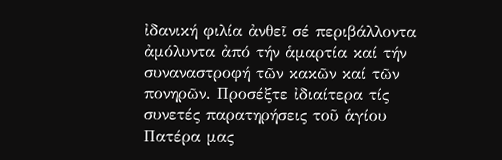ἰδανική φιλία ἀνθεῖ σέ περιβάλλοντα ἀμόλυντα ἀπό τήν ἁμαρτία καί τήν συναναστροφή τῶν κακῶν καί τῶν πονηρῶν. Προσέξτε ἰδιαίτερα τίς συνετές παρατηρήσεις τοῦ ἁγίου Πατέρα μας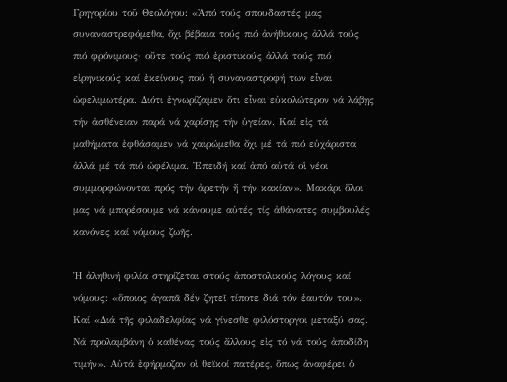Γρηγορίου τοῦ Θεολόγου: «Ἀπό τούς σπουδαστές μας συναναστρεφόμεθα, ὄχι βέβαια τούς πιό ἀνήθικους ἀλλά τούς πιό φρόνιμους· οὔτε τούς πιό ἐριστικούς ἀλλά τούς πιό εἰρηνικούς καί ἐκείνους πού ἡ συναναστροφή των εἶναι ὠφελιμωτέρα. Διότι ἐγνωρίζαμεν ὅτι εἶναι εὐκολώτερον νά λάβῃς τήν ἀσθένειαν παρά νά χαρίσῃς τήν ὑγείαν. Καί εἰς τά μαθήματα ἐφθάσαμεν νά χαιρώμεθα ὄχι μέ τά πιό εὐχάριστα ἀλλά μέ τά πιό ὠφέλιμα. Ἐπειδή καί ἀπό αὐτά οἱ νέοι συμμορφώνονται πρός τήν ἀρετήν ἤ τήν κακίαν». Μακάρι ὅλοι μας νά μπορέσουμε νά κάνουμε αὐτές τίς ἀθάνατες συμβουλές κανόνες καί νόμους ζωῆς.

Ἡ ἀληθινή φιλία στηρίζεται στούς ἀποστολικούς λόγους καί νόμους: «ὅποιος ἀγαπᾶ δέν ζητεῖ τίποτε διά τόν ἑαυτόν του». Καί «Διά τῆς φιλαδελφίας νά γίνεσθε φιλόστοργοι μεταξύ σας. Νά προλαμβάνη ὁ καθένας τούς ἄλλους εἰς τό νά τούς ἀποδίδη τιμήν». Αὐτά ἐφήρμοζαν οἱ θεϊκοί πατέρες, ὅπως ἀναφέρει ὁ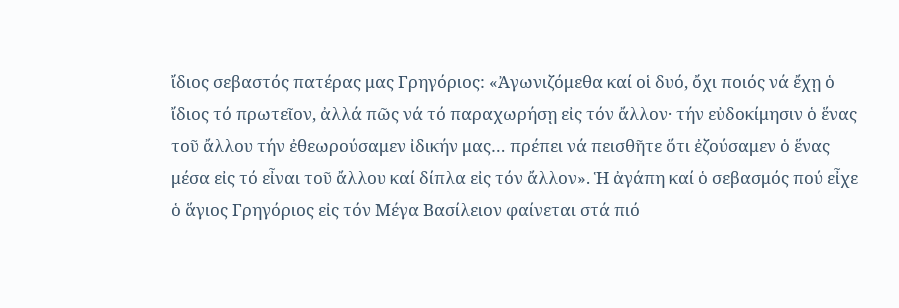ἴδιος σεβαστός πατέρας μας Γρηγόριος: «Ἀγωνιζόμεθα καί οἱ δυό, ὄχι ποιός νά ἔχῃ ὁ ἴδιος τό πρωτεῖον, ἀλλά πῶς νά τό παραχωρήσῃ εἰς τόν ἄλλον· τήν εὐδοκίμησιν ὁ ἕνας τοῦ ἄλλου τήν ἐθεωρούσαμεν ἰδικήν μας… πρέπει νά πεισθῆτε ὅτι ἐζούσαμεν ὁ ἕνας μέσα εἰς τό εἶναι τοῦ ἄλλου καί δίπλα εἰς τόν ἄλλον». Ἡ ἀγάπη καί ὁ σεβασμός πού εἶχε ὁ ἅγιος Γρηγόριος εἰς τόν Μέγα Βασίλειον φαίνεται στά πιό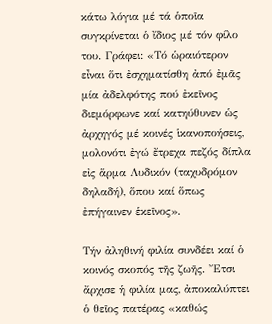κάτω λόγια μέ τά ὁποῖα συγκρίνεται ὁ ἴδιος μέ τόν φίλο του. Γράφει: «Τό ὡραιότερον εἶναι ὅτι ἐσχηματίσθη ἀπό ἐμᾶς μία ἀδελφότης πού ἐκεῖνος διεμόρφωνε καί κατηύθυνεν ὡς ἀρχηγός μέ κοινές ἱκανοποήσεις, μολονότι ἐγώ ἔτρεχα πεζός δίπλα εἰς ἅρμα Λυδικόν (ταχυδρόμον δηλαδή), ὅπου καί ὅπως ἐπήγαινεν ἑκεῖνος».

Τήν ἀληθινή φιλία συνδέει καί ὁ κοινός σκοπός τῆς ζωῆς. Ἔτσι ἄρχισε ἡ φιλία μας, ἀποκαλύπτει ὁ θεῖος πατέρας «καθώς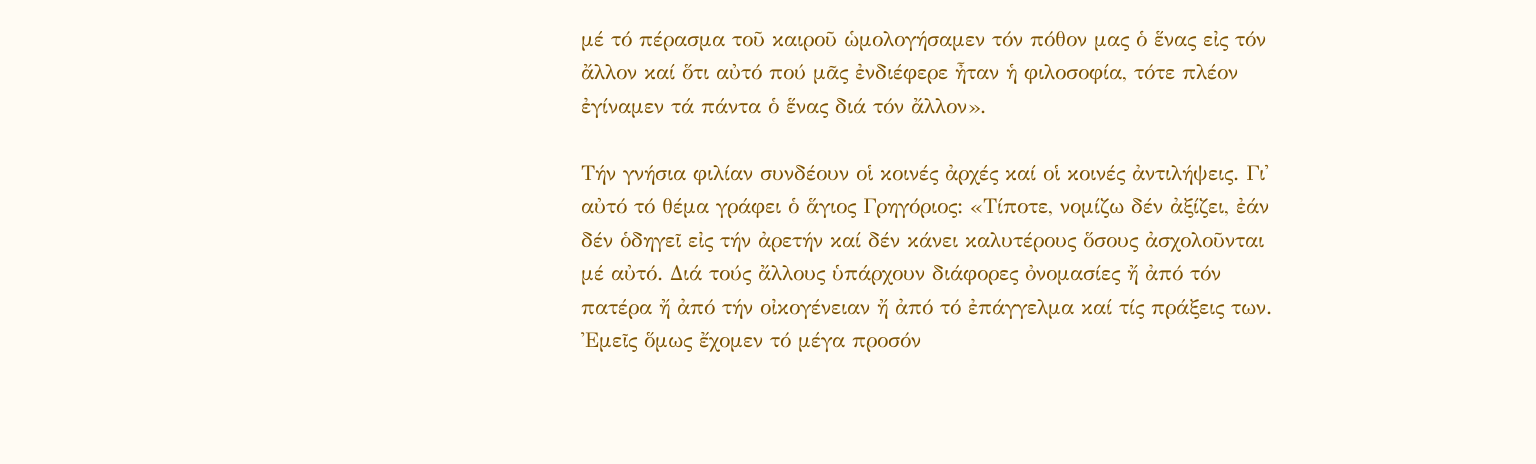μέ τό πέρασμα τοῦ καιροῦ ὡμολογήσαμεν τόν πόθον μας ὁ ἕνας εἰς τόν ἄλλον καί ὅτι αὐτό πού μᾶς ἐνδιέφερε ἦταν ἡ φιλοσοφία, τότε πλέον ἐγίναμεν τά πάντα ὁ ἕνας διά τόν ἄλλον».

Τήν γνήσια φιλίαν συνδέουν οἱ κοινές ἀρχές καί οἱ κοινές ἀντιλήψεις. Γι᾽ αὐτό τό θέμα γράφει ὁ ἅγιος Γρηγόριος: «Τίποτε, νομίζω δέν ἀξίζει, ἐάν δέν ὁδηγεῖ εἰς τήν ἀρετήν καί δέν κάνει καλυτέρους ὅσους ἀσχολοῦνται μέ αὐτό. Διά τούς ἄλλους ὑπάρχουν διάφορες ὀνομασίες ἤ ἀπό τόν πατέρα ἤ ἀπό τήν οἰκογένειαν ἤ ἀπό τό ἐπάγγελμα καί τίς πράξεις των. Ἐμεῖς ὅμως ἔχομεν τό μέγα προσόν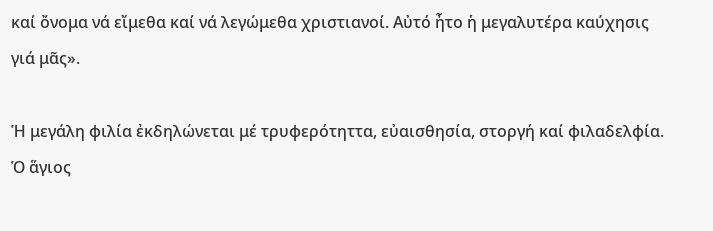καί ὄνομα νά εἴμεθα καί νά λεγώμεθα χριστιανοί. Αὐτό ἦτο ἡ μεγαλυτέρα καύχησις γιά μᾶς».

Ἡ μεγάλη φιλία ἐκδηλώνεται μέ τρυφερότηττα, εὐαισθησία, στοργή καί φιλαδελφία. Ὁ ἅγιος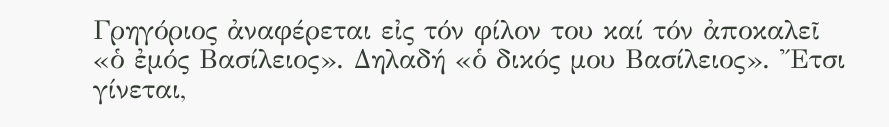Γρηγόριος ἀναφέρεται εἰς τόν φίλον του καί τόν ἀποκαλεῖ «ὁ ἐμός Βασίλειος». Δηλαδή «ὁ δικός μου Βασίλειος». Ἔτσι γίνεται,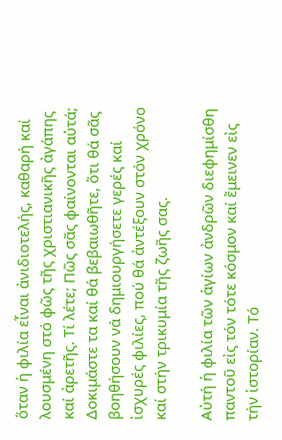ὅταν ἡ φιλία εἶναι ἀνιδιοτελής, καθαρή καί λουσμένη στό φῶς τῆς χριστιανικῆς ἀγάπης καί ἀρετῆς. Τί λέτε; Πῶς σᾶς φαίνονται αὐτά; Δοκιμάστε τα καί θά βεβαιωθῆτε, ὅτι θά σᾶς βοηθήσουν νά δημιουργήσετε γερές καί ἰσχυρές φιλίες, πού θά ἀντέξουν στόν χρόνο καί στήν τρικυμία τῆς ζωῆς σας.

Αὐτή ἡ φιλία τῶν ἁγίων ἀνδρῶν διεφημίσθη παντοῦ εἰς τόν τότε κόσμον καί ἔμεινεν εἰς τήν ἱστορίαν. Τό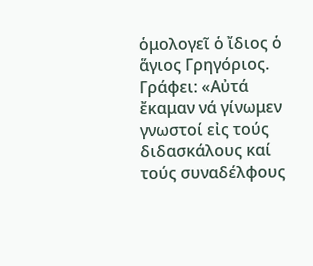ὁμολογεῖ ὁ ἴδιος ὁ ἅγιος Γρηγόριος. Γράφει: «Αὐτά ἔκαμαν νά γίνωμεν γνωστοί εἰς τούς διδασκάλους καί τούς συναδέλφους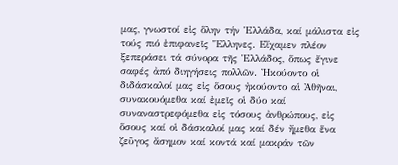μας, γνωστοί εἰς ὅλην τήν Ἑλλάδα, καί μάλιστα εἰς τούς πιό ἐπιφανεῖς Ἕλληνες. Εἴχαμεν πλέον ξεπεράσει τά σύνορα τῆς Ἑλλάδος, ὅπως ἔγινε σαφές ἀπό διηγήσεις πολλῶν. Ἠκούοντο οἱ διδάσκαλοί μας εἰς ὅσους ἠκούοντο αἱ Ἀθῆναι, συνακουόμεθα καί ἐμεῖς οἱ δύο καί συναναστρεφόμεθα εἰς τόσους ἀνθρώπους, εἰς ὅσους καί οἱ δάσκαλοί μας καί δέν ἤμεθα ἕνα ζεῦγος ἄσημον καί κοντά καί μακράν τῶν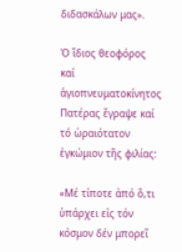διδασκάλων μας».

Ὁ ἴδιος θεοφόρος καί ἁγιοπνευματοκίνητος Πατέρας ἔγραψε καί τό ὡραιότατον ἐγκώμιον τῆς φιλίας:

«Μέ τίποτε ἀπό ὅ,τι ὑπάρχει εἰς τόν κόσμον δέν μπορεῖ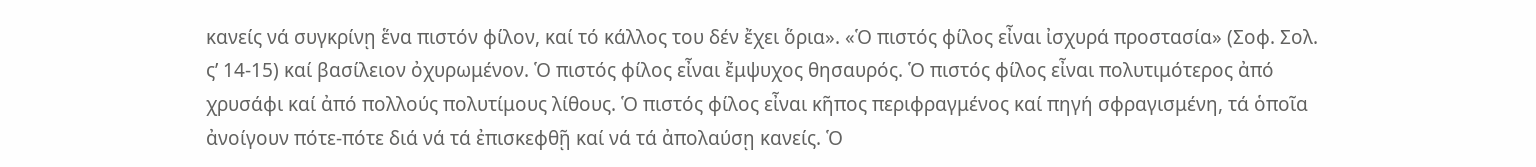κανείς νά συγκρίνῃ ἕνα πιστόν φίλον, καί τό κάλλος του δέν ἔχει ὅρια». «Ὁ πιστός φίλος εἶναι ἰσχυρά προστασία» (Σοφ. Σολ. ς’ 14-15) καί βασίλειον ὀχυρωμένον. Ὁ πιστός φίλος εἶναι ἔμψυχος θησαυρός. Ὁ πιστός φίλος εἶναι πολυτιμότερος ἀπό χρυσάφι καί ἀπό πολλούς πολυτίμους λίθους. Ὁ πιστός φίλος εἶναι κῆπος περιφραγμένος καί πηγή σφραγισμένη, τά ὁποῖα ἀνοίγουν πότε-πότε διά νά τά ἐπισκεφθῇ καί νά τά ἀπολαύσῃ κανείς. Ὁ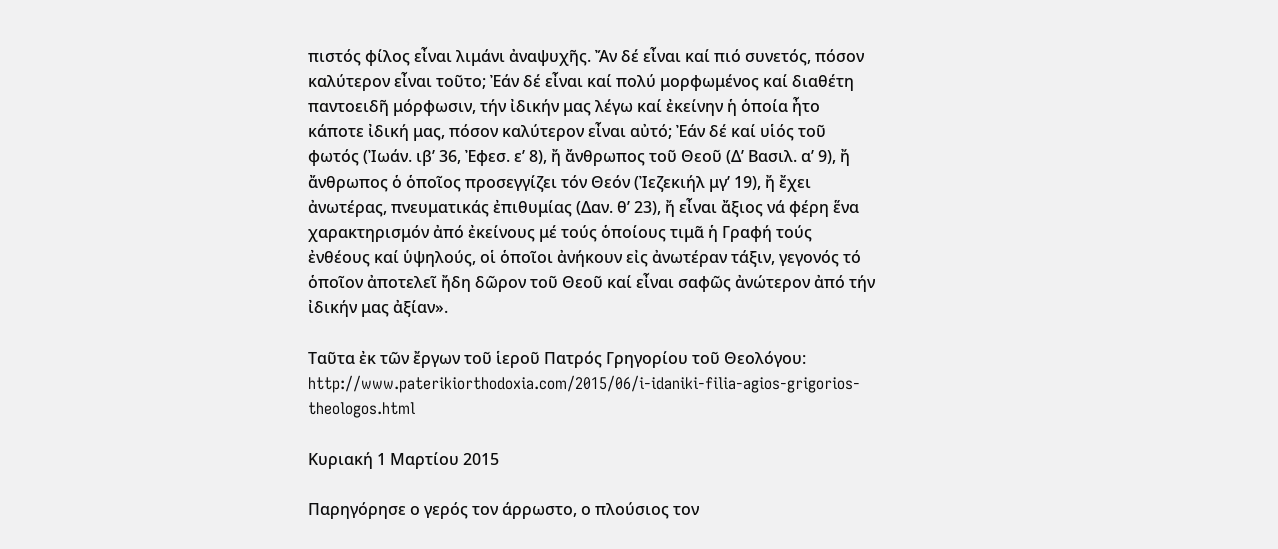πιστός φίλος εἶναι λιμάνι ἀναψυχῆς. Ἄν δέ εἶναι καί πιό συνετός, πόσον καλύτερον εἶναι τοῦτο; Ἐάν δέ εἶναι καί πολύ μορφωμένος καί διαθέτη παντοειδῆ μόρφωσιν, τήν ἰδικήν μας λέγω καί ἐκείνην ἡ ὁποία ἦτο κάποτε ἰδική μας, πόσον καλύτερον εἶναι αὐτό; Ἐάν δέ καί υἱός τοῦ φωτός (Ἰωάν. ιβ’ 36, Ἐφεσ. ε’ 8), ἤ ἄνθρωπος τοῦ Θεοῦ (Δ’ Βασιλ. α’ 9), ἤ ἄνθρωπος ὁ ὁποῖος προσεγγίζει τόν Θεόν (Ἰεζεκιήλ μγ’ 19), ἤ ἔχει ἀνωτέρας, πνευματικάς ἐπιθυμίας (Δαν. θ’ 23), ἤ εἶναι ἄξιος νά φέρη ἕνα χαρακτηρισμόν ἀπό ἐκείνους μέ τούς ὁποίους τιμᾶ ἡ Γραφή τούς ἐνθέους καί ὑψηλούς, οἱ ὁποῖοι ἀνήκουν εἰς ἀνωτέραν τάξιν, γεγονός τό ὁποῖον ἀποτελεῖ ἤδη δῶρον τοῦ Θεοῦ καί εἶναι σαφῶς ἀνώτερον ἀπό τήν ἰδικήν μας ἀξίαν».

Ταῦτα ἐκ τῶν ἔργων τοῦ ἱεροῦ Πατρός Γρηγορίου τοῦ Θεολόγου:
http://www.paterikiorthodoxia.com/2015/06/i-idaniki-filia-agios-grigorios-theologos.html

Κυριακή 1 Μαρτίου 2015

Παρηγόρησε ο γερός τον άρρωστο, ο πλούσιος τον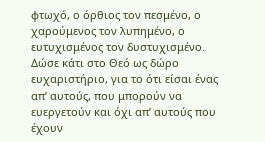φτωχό, ο όρθιος τον πεσμένο, ο χαρούμενος τον λυπημένο, ο ευτυχισμένος τον δυστυχισμένο. Δώσε κάτι στο Θεό ως δώρο ευχαριστήριο, για το ότι είσαι ένας απ’ αυτούς, που μπορούν να ευεργετούν και όχι απ’ αυτούς που έχουν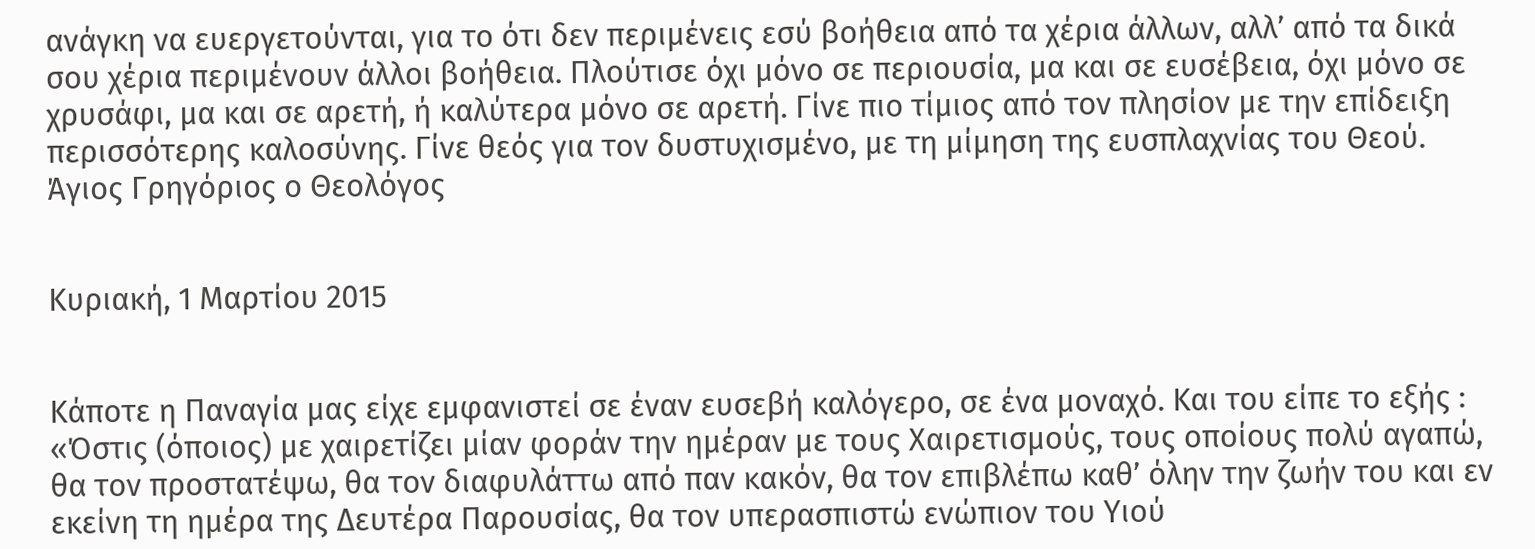ανάγκη να ευεργετούνται, για το ότι δεν περιμένεις εσύ βοήθεια από τα χέρια άλλων, αλλ’ από τα δικά σου χέρια περιμένουν άλλοι βοήθεια. Πλούτισε όχι μόνο σε περιουσία, μα και σε ευσέβεια, όχι μόνο σε χρυσάφι, μα και σε αρετή, ή καλύτερα μόνο σε αρετή. Γίνε πιο τίμιος από τον πλησίον με την επίδειξη περισσότερης καλοσύνης. Γίνε θεός για τον δυστυχισμένο, με τη μίμηση της ευσπλαχνίας του Θεού. Άγιος Γρηγόριος ο Θεολόγος


Κυριακή, 1 Μαρτίου 2015


Κάποτε η Παναγία μας είχε εμφανιστεί σε έναν ευσεβή καλόγερο, σε ένα μοναχό. Και του είπε το εξής : «Όστις (όποιος) με χαιρετίζει μίαν φοράν την ημέραν με τους Χαιρετισμούς, τους οποίους πολύ αγαπώ, θα τον προστατέψω, θα τον διαφυλάττω από παν κακόν, θα τον επιβλέπω καθ’ όλην την ζωήν του και εν εκείνη τη ημέρα της Δευτέρα Παρουσίας, θα τον υπερασπιστώ ενώπιον του Υιού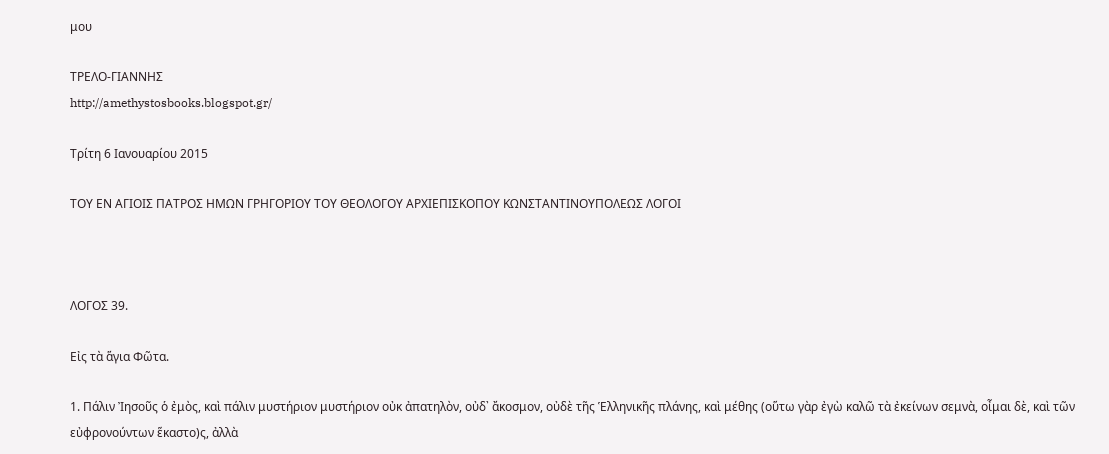μου

TΡΕΛΟ-ΓΙΑΝΝΗΣ
http://amethystosbooks.blogspot.gr/

Τρίτη 6 Ιανουαρίου 2015

ΤΟΥ ΕΝ ΑΓΙΟΙΣ ΠΑΤΡΟΣ ΗΜΩΝ ΓΡΗΓΟΡΙΟΥ ΤΟΥ ΘΕΟΛΟΓΟΥ ΑΡΧΙΕΠΙΣΚΟΠΟΥ ΚΩΝΣΤΑΝΤΙΝΟΥΠΟΛΕΩΣ ΛΟΓΟΙ



ΛΟΓΟΣ 39.

Εἰς τὰ ἅγια Φῶτα.

1. Πάλιν Ἰησοῦς ὁ ἐμὸς, καὶ πάλιν μυστήριον μυστήριον οὐκ ἀπατηλὸν, οὐδ᾿ ἄκοσμον, οὐδὲ τῆς Ἑλληνικῆς πλάνης, καὶ μέθης (οὕτω γὰρ ἐγὼ καλῶ τὰ ἐκείνων σεμνὰ, οἶμαι δὲ, καὶ τῶν εὐφρονούντων ἕκαστο)ς, ἀλλὰ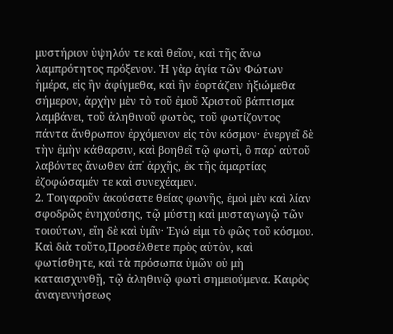μυστήριον ὑψηλόν τε καὶ θεῖον, καὶ τῆς ἄνω λαμπρότητος πρόξενον. Ἡ γὰρ ἁγία τῶν Φώτων ἡμέρα, εἰς ἣν ἀφίγμεθα, καὶ ἣν ἑορτάζειν ἠξιώμεθα σήμερον, ἀρχὴν μὲν τὸ τοῦ ἐμοῦ Χριστοῦ βάπτισμα λαμβάνει, τοῦ ἀληθινοῦ φωτὸς, τοῦ φωτίζοντος πάντα ἄνθρωπον ἐρχόμενον εἰς τὸν κόσμον· ἐνεργεῖ δὲ τὴν ἐμὴν κάθαρσιν, καὶ βοηθεῖ τῷ φωτὶ, ὃ παρ᾿ αὐτοῦ λαβόντες ἄνωθεν ἀπ᾿ ἀρχῆς, ἐκ τῆς ἁμαρτίας ἐζοφώσαμέν τε καὶ συνεχέαμεν.
2. Τοιγαροῦν ἀκούσατε θείας φωνῆς, ἐμοὶ μὲν καὶ λίαν σφοδρῶς ἐνηχούσης, τῷ μύστῃ καὶ μυσταγωγῷ τῶν τοιούτων, εἴη δὲ καὶ ὑμῖν· Ἐγώ εἰμι τὸ φῶς τοῦ κόσμου. Καὶ διὰ τοῦτο,Προσέλθετε πρὸς αὐτὸν, καὶ φωτίσθητε, καὶ τὰ πρόσωπα ὑμῶν οὐ μὴ καταισχυνθῇ, τῷ ἀληθινῷ φωτὶ σημειούμενα. Καιρὸς ἀναγεννήσεως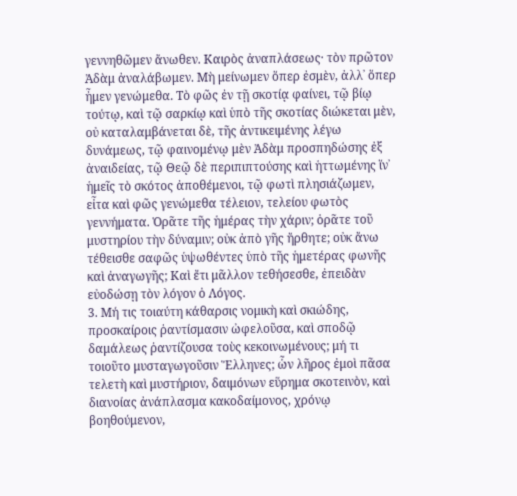γεννηθῶμεν ἄνωθεν. Καιρὸς ἀναπλάσεως· τὸν πρῶτον Ἀδὰμ ἀναλάβωμεν. Μὴ μείνωμεν ὅπερ ἐσμὲν, ἀλλ᾿ ὅπερ ἦμεν γενώμεθα. Τὸ φῶς ἐν τῇ σκοτίᾳ φαίνει, τῷ βίῳ τούτῳ, καὶ τῷ σαρκίῳ καὶ ὑπὸ τῆς σκοτίας διώκεται μὲν, οὐ καταλαμβάνεται δὲ, τῆς ἀντικειμένης λέγω δυνάμεως, τῷ φαινομένῳ μὲν Ἀδὰμ προσπηδώσης ἐξ ἀναιδείας, τῷ Θεῷ δὲ περιπιπτούσης καὶ ἡττωμένης ἵν᾿ ἡμεῖς τὸ σκότος ἀποθέμενοι, τῷ φωτὶ πλησιάζωμεν, εἶτα καὶ φῶς γενώμεθα τέλειον, τελείου φωτὸς γεννήματα. Ὁρᾶτε τῆς ἡμέρας τὴν χάριν; ὁρᾶτε τοῦ μυστηρίου τὴν δύναμιν; οὐκ ἀπὸ γῆς ἤρθητε; οὐκ ἄνω τέθεισθε σαφῶς ὑψωθέντες ὑπὸ τῆς ἡμετέρας φωνῆς καὶ ἀναγωγῆς; Καὶ ἔτι μᾶλλον τεθήσεσθε, ἐπειδὰν εὐοδώσῃ τὸν λόγον ὁ Λόγος.
3. Μή τις τοιαύτη κάθαρσις νομικὴ καὶ σκιώδης, προσκαίροις ῥαντίσμασιν ὠφελοῦσα, καὶ σποδῷ δαμάλεως ῥαντίζουσα τοὺς κεκοινωμένους; μή τι τοιοῦτο μυσταγωγοῦσιν Ἕλληνες; ὧν λῆρος ἐμοὶ πᾶσα τελετὴ καὶ μυστήριον, δαιμόνων εὕρημα σκοτεινὸν, καὶ διανοίας ἀνάπλασμα κακοδαίμονος, χρόνῳ βοηθούμενον,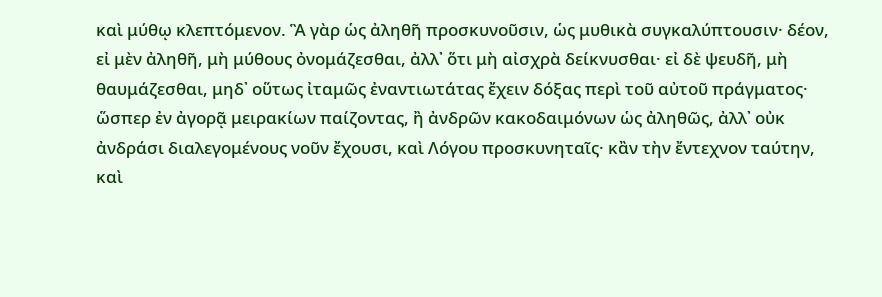καὶ μύθῳ κλεπτόμενον. Ἃ γὰρ ὡς ἀληθῆ προσκυνοῦσιν, ὡς μυθικὰ συγκαλύπτουσιν· δέον, εἰ μὲν ἀληθῆ, μὴ μύθους ὀνομάζεσθαι, ἀλλ᾿ ὅτι μὴ αἰσχρὰ δείκνυσθαι· εἰ δὲ ψευδῆ, μὴ θαυμάζεσθαι, μηδ᾿ οὕτως ἰταμῶς ἐναντιωτάτας ἔχειν δόξας περὶ τοῦ αὐτοῦ πράγματος· ὥσπερ ἐν ἀγορᾷ μειρακίων παίζοντας, ἢ ἀνδρῶν κακοδαιμόνων ὡς ἀληθῶς, ἀλλ᾿ οὐκ ἀνδράσι διαλεγομένους νοῦν ἔχουσι, καὶ Λόγου προσκυνηταῖς· κἂν τὴν ἔντεχνον ταύτην, καὶ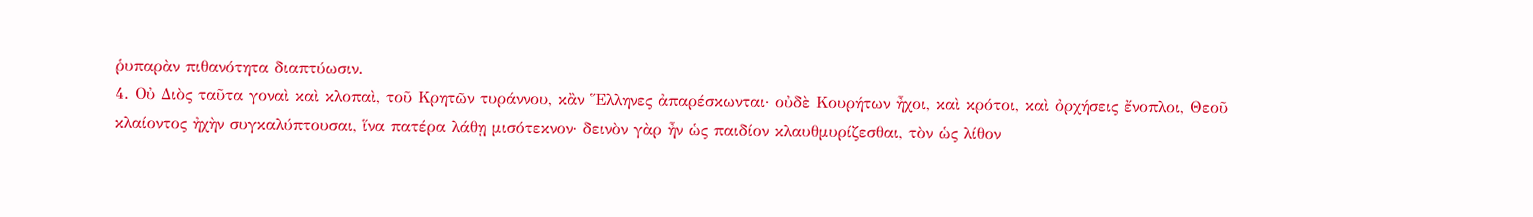ῥυπαρὰν πιθανότητα διαπτύωσιν.
4. Οὐ Διὸς ταῦτα γοναὶ καὶ κλοπαὶ, τοῦ Κρητῶν τυράννου, κἂν Ἕλληνες ἀπαρέσκωνται· οὐδὲ Κουρήτων ἦχοι, καὶ κρότοι, καὶ ὀρχήσεις ἔνοπλοι, Θεοῦ κλαίοντος ἠχὴν συγκαλύπτουσαι, ἵνα πατέρα λάθῃ μισότεκνον· δεινὸν γὰρ ἦν ὡς παιδίον κλαυθμυρίζεσθαι, τὸν ὡς λίθον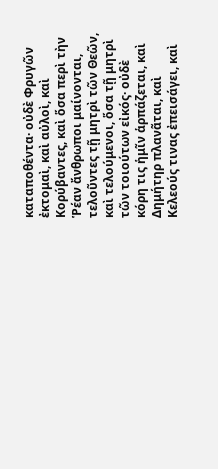καταποθέντα· οὐδὲ Φρυγῶν ἐκτομαὶ, καὶ αὐλοὶ, καὶ Κορύβαντες, καὶ ὅσα περὶ τὴν Ῥέαν ἄνθρωποι μαίνονται, τελοῦντες τῇ μητρὶ τῶν Θεῶν, καὶ τελούμενοι, ὅσα τῇ μητρὶ τῶν τοιούτων εἰκός· οὐδὲ κόρη τις ἡμῖν ἁρπάζεται, καὶ Δημήτηρ πλανᾶται, καὶ Κελεούς τινας ἐπεισάγει, καὶ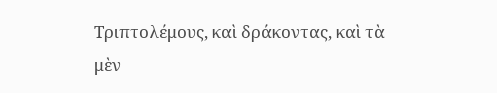Τριπτολέμους, καὶ δράκοντας, καὶ τὰ μὲν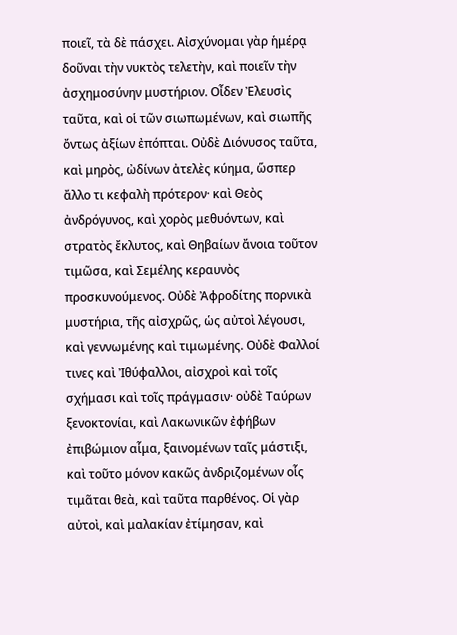ποιεῖ, τὰ δὲ πάσχει. Αἰσχύνομαι γὰρ ἡμέρᾳ δοῦναι τὴν νυκτὸς τελετὴν, καὶ ποιεῖν τὴν ἀσχημοσύνην μυστήριον. Οἶδεν Ἐλευσὶς ταῦτα, καὶ οἱ τῶν σιωπωμένων, καὶ σιωπῆς ὄντως ἀξίων ἐπόπται. Οὐδὲ Διόνυσος ταῦτα, καὶ μηρὸς, ὠδίνων ἀτελὲς κύημα, ὥσπερ ἄλλο τι κεφαλὴ πρότερον· καὶ Θεὸς ἀνδρόγυνος, καὶ χορὸς μεθυόντων, καὶ στρατὸς ἔκλυτος, καὶ Θηβαίων ἄνοια τοῦτον τιμῶσα, καὶ Σεμέλης κεραυνὸς προσκυνούμενος. Οὐδὲ Ἀφροδίτης πορνικὰ μυστήρια, τῆς αἰσχρῶς, ὡς αὐτοὶ λέγουσι, καὶ γεννωμένης καὶ τιμωμένης. Οὐδὲ Φαλλοί τινες καὶ Ἰθύφαλλοι, αἰσχροὶ καὶ τοῖς σχήμασι καὶ τοῖς πράγμασιν· οὐδὲ Ταύρων ξενοκτονίαι, καὶ Λακωνικῶν ἐφήβων ἐπιβώμιον αἷμα, ξαινομένων ταῖς μάστιξι, καὶ τοῦτο μόνον κακῶς ἀνδριζομένων οἷς τιμᾶται θεὰ, καὶ ταῦτα παρθένος. Οἱ γὰρ αὐτοὶ, καὶ μαλακίαν ἐτίμησαν, καὶ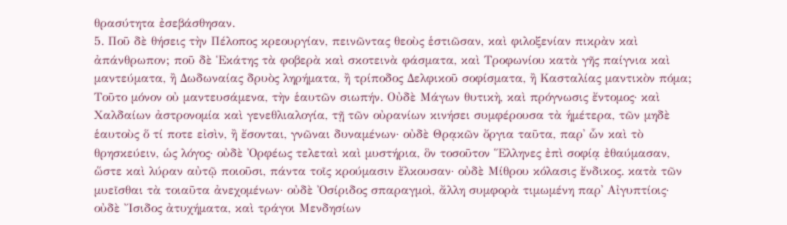θρασύτητα ἐσεβάσθησαν.
5. Ποῦ δὲ θήσεις τὴν Πέλοπος κρεουργίαν, πεινῶντας θεοὺς ἑστιῶσαν, καὶ φιλοξενίαν πικρὰν καὶ ἀπάνθρωπον; ποῦ δὲ Ἑκάτης τὰ φοβερὰ καὶ σκοτεινὰ φάσματα, καὶ Τροφωνίου κατὰ γῆς παίγνια καὶ μαντεύματα, ἢ Δωδωναίας δρυὸς ληρήματα, ἢ τρίποδος Δελφικοῦ σοφίσματα, ἢ Κασταλίας μαντικὸν πόμα; Τοῦτο μόνον οὐ μαντευσάμενα, τὴν ἑαυτῶν σιωπήν. Οὐδὲ Μάγων θυτικὴ, καὶ πρόγνωσις ἔντομος· καὶ Χαλδαίων ἀστρονομία καὶ γενεθλιαλογία, τῇ τῶν οὐρανίων κινήσει συμφέρουσα τὰ ἡμέτερα, τῶν μηδὲ ἑαυτοὺς ὅ τί ποτε εἰσὶν, ἢ ἔσονται, γνῶναι δυναμένων· οὐδὲ Θρᾳκῶν ὄργια ταῦτα, παρ᾿ ὧν καὶ τὸ θρησκεύειν, ὡς λόγος· οὐδὲ Ὀρφέως τελεταὶ καὶ μυστήρια, ὃν τοσοῦτον Ἕλληνες ἐπὶ σοφίᾳ ἐθαύμασαν, ὥστε καὶ λύραν αὐτῷ ποιοῦσι, πάντα τοῖς κρούμασιν ἔλκουσαν· οὐδὲ Μίθρου κόλασις ἔνδικος. κατὰ τῶν μυεῖσθαι τὰ τοιαῦτα ἀνεχομένων· οὐδὲ Ὀσίριδος σπαραγμοὶ, ἄλλη συμφορὰ τιμωμένη παρ᾿ Αἰγυπτίοις· οὐδὲ Ἴσιδος ἀτυχήματα, καὶ τράγοι Μενδησίων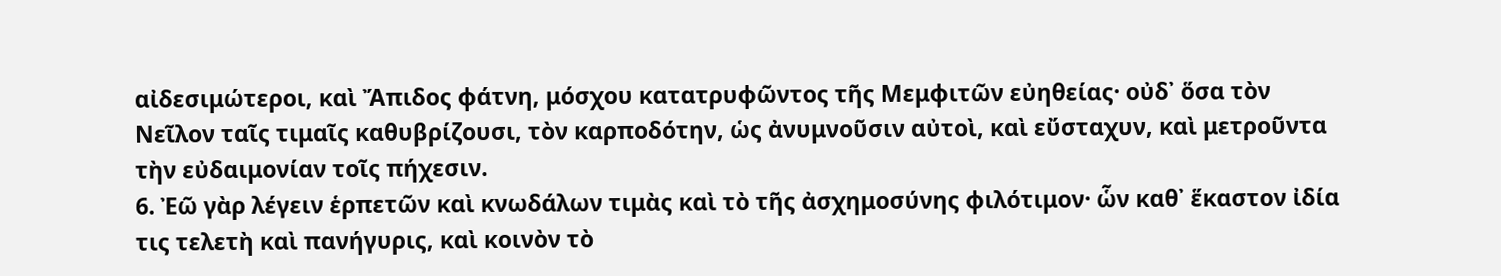αἰδεσιμώτεροι, καὶ Ἄπιδος φάτνη, μόσχου κατατρυφῶντος τῆς Μεμφιτῶν εὐηθείας· οὐδ᾿ ὅσα τὸν Νεῖλον ταῖς τιμαῖς καθυβρίζουσι, τὸν καρποδότην, ὡς ἀνυμνοῦσιν αὐτοὶ, καὶ εὔσταχυν, καὶ μετροῦντα τὴν εὐδαιμονίαν τοῖς πήχεσιν.
6. Ἐῶ γὰρ λέγειν ἑρπετῶν καὶ κνωδάλων τιμὰς καὶ τὸ τῆς ἀσχημοσύνης φιλότιμον· ὧν καθ᾿ ἕκαστον ἰδία τις τελετὴ καὶ πανήγυρις, καὶ κοινὸν τὸ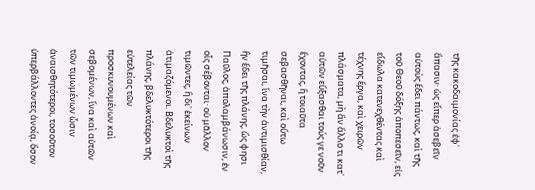τῆς κακοδαιμονίας ἐφ᾿ ἅπασιν· ὡς εἴπερ ἀσεβεῖν αὐτοὺς ἔδει πάντως, καὶ τῆς τοῦ Θεοῦ δόξης ἀποπεσεῖν, εἰς εἴδωλα κατενεχθέντας καὶ τέχνης ἔργα, καὶ χειρῶν πλάσματα, μὴ ἂν ἄλλο τι κατ᾿ αὐτῶν εὔξασθαι τούς γε νοῦν ἔχοντας, ἢ τοιαῦτα σεβασθῆναι, καὶ οὕτω τιμῆσαι, ἵνα τὴν ἀντιμισθίαν, ἣν ἔδει τῆς πλάνης, ὥς φησι Παῦλος, ἀπολαμβάνωσιν, ἐν οἷς σέβονται· οὐ μᾶλλον τιμῶντες, ἢ δι᾿ ἐκείνων ἀτιμαζόμενοι. Βδελυκτοὶ τῆς πλάνης, βδελυκτότεροι τῆς εὐτελείας τῶν προσκυνουμένων καὶ σεβομένων, ἵνα καὶ αὐτῶν τῶν τιμωμένων ὦσιν ἀναισθητότεροι, τοσοῦτον ὑπερβάλλοντες ἀνοίᾳ, ὅσον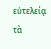εὐτελείᾳ τὰ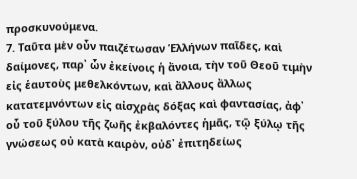προσκυνούμενα.
7. Ταῦτα μὲν οὖν παιζέτωσαν Ἑλλήνων παῖδες, καὶ δαίμονες, παρ᾿ ὧν ἐκείνοις ἡ ἄνοια, τὴν τοῦ Θεοῦ τιμὴν εἰς ἑαυτοὺς μεθελκόντων, καὶ ἄλλους ἄλλως κατατεμνόντων εἰς αἰσχρὰς δόξας καὶ φαντασίας, ἀφ᾿ οὗ τοῦ ξύλου τῆς ζωῆς ἐκβαλόντες ἡμᾶς, τῷ ξύλῳ τῆς γνώσεως οὐ κατὰ καιρὸν, οὐδ᾿ ἐπιτηδείως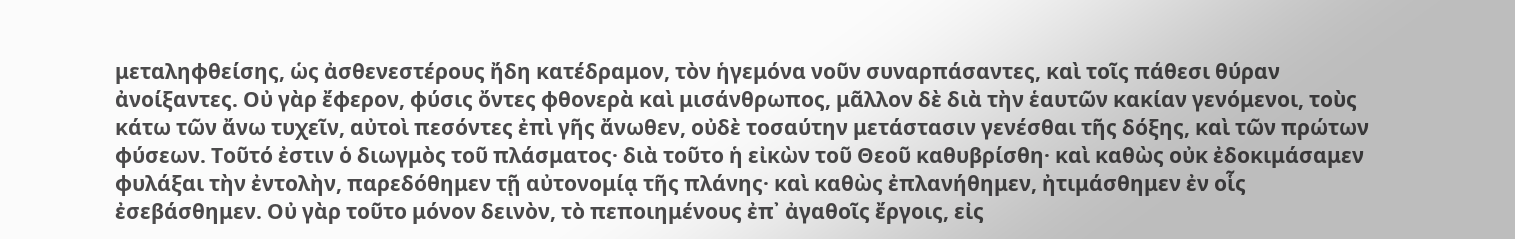μεταληφθείσης, ὡς ἀσθενεστέρους ἤδη κατέδραμον, τὸν ἡγεμόνα νοῦν συναρπάσαντες, καὶ τοῖς πάθεσι θύραν ἀνοίξαντες. Οὐ γὰρ ἔφερον, φύσις ὄντες φθονερὰ καὶ μισάνθρωπος, μᾶλλον δὲ διὰ τὴν ἑαυτῶν κακίαν γενόμενοι, τοὺς κάτω τῶν ἄνω τυχεῖν, αὐτοὶ πεσόντες ἐπὶ γῆς ἄνωθεν, οὐδὲ τοσαύτην μετάστασιν γενέσθαι τῆς δόξης, καὶ τῶν πρώτων φύσεων. Τοῦτό ἐστιν ὁ διωγμὸς τοῦ πλάσματος· διὰ τοῦτο ἡ εἰκὼν τοῦ Θεοῦ καθυβρίσθη· καὶ καθὼς οὐκ ἐδοκιμάσαμεν φυλάξαι τὴν ἐντολὴν, παρεδόθημεν τῇ αὐτονομίᾳ τῆς πλάνης· καὶ καθὼς ἐπλανήθημεν, ἠτιμάσθημεν ἐν οἷς ἐσεβάσθημεν. Οὐ γὰρ τοῦτο μόνον δεινὸν, τὸ πεποιημένους ἐπ᾿ ἀγαθοῖς ἔργοις, εἰς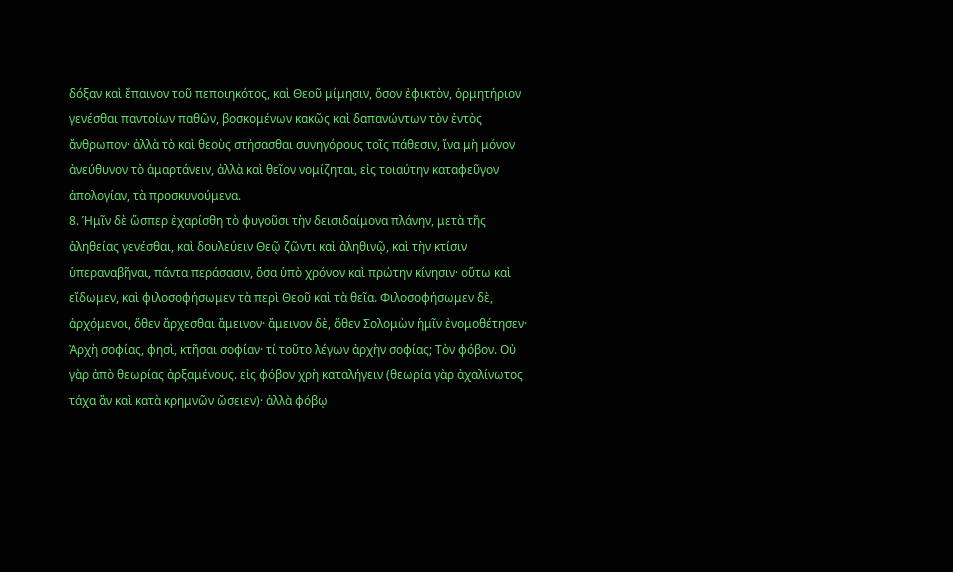δόξαν καὶ ἔπαινον τοῦ πεποιηκότος, καὶ Θεοῦ μίμησιν, ὅσον ἐφικτὸν, ὁρμητήριον γενέσθαι παντοίων παθῶν, βοσκομένων κακῶς καὶ δαπανώντων τὸν ἐντὸς ἄνθρωπον· ἀλλὰ τὸ καὶ θεοὺς στήσασθαι συνηγόρους τοῖς πάθεσιν, ἵνα μὴ μόνον ἀνεύθυνον τὸ ἁμαρτάνειν, ἀλλὰ καὶ θεῖον νομίζηται, εἰς τοιαύτην καταφεῦγον ἀπολογίαν, τὰ προσκυνούμενα.
8. Ἡμῖν δὲ ὥσπερ ἐχαρίσθη τὸ φυγοῦσι τὴν δεισιδαίμονα πλάνην, μετὰ τῆς ἁληθείας γενέσθαι, καὶ δουλεύειν Θεῷ ζῶντι καὶ ἀληθινῷ, καὶ τὴν κτίσιν ὑπεραναβῆναι, πάντα περάσασιν, ὅσα ὑπὸ χρόνον καὶ πρώτην κίνησιν· οὕτω καὶ εἴδωμεν, καὶ φιλοσοφήσωμεν τὰ περὶ Θεοῦ καὶ τὰ θεῖα. Φιλοσοφήσωμεν δὲ, ἀρχόμενοι, ὅθεν ἄρχεσθαι ἄμεινον· ἄμεινον δὲ, ὅθεν Σολομὼν ἡμῖν ἐνομοθέτησεν· Ἀρχὴ σοφίας, φησὶ, κτῆσαι σοφίαν· τί τοῦτο λέγων ἀρχὴν σοφίας; Τὸν φόβον. Οὐ γὰρ ἀπὸ θεωρίας ἀρξαμένους. εἰς φόβον χρὴ καταλήγειν (θεωρία γὰρ ἀχαλίνωτος τάχα ἂν καὶ κατὰ κρημνῶν ὤσειεν)· ἀλλὰ φόβῳ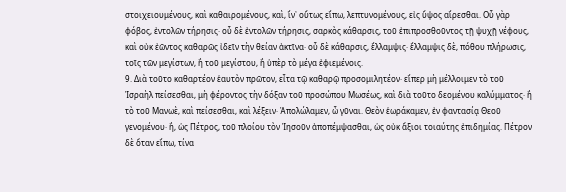στοιχειουμένους, καὶ καθαιρομένους, καὶ, ἵν᾿ οὕτως εἴπω, λεπτυνομένους, εἰς ὕψος αἴρεσθαι. Οὗ γὰρ φόβος, ἐντολῶν τήρησις· οὗ δὲ ἐντολῶν τήρησις, σαρκὸς κάθαρσις, τοῦ ἐπιπροσθοῦντος τῇ ψυχῇ νέφους, καὶ οὐκ ἐῶντος καθαρῶς ἰδεῖν τὴν θείαν ἀκτῖνα· οὗ δὲ κάθαρσις, ἔλλαμψις· ἔλλαμψις δὲ, πόθου πλήρωσις, τοῖς τῶν μεγίστων, ἢ τοῦ μεγίστου, ἢ ὑπὲρ τὸ μέγα ἐφιεμένοις.
9. Διὰ τοῦτο καθαρτέον ἑαυτὸν πρῶτον, εἶτα τῷ καθαρῷ προσομιλητέον· εἴπερ μὴ μέλλοιμεν τὸ τοῦ Ἰσραὴλ πείσεσθαι, μὴ φέροντος τὴν δόξαν τοῦ προσώπου Μωσέως, καὶ διὰ τοῦτο δεομένου καλύμματος· ἢ τὸ τοῦ Μανωὲ, καὶ πείσεσθαι, καὶ λέξειν· Ἀπολώλαμεν, ὦ γῦναι. Θεὸν ἑωράκαμεν, ἐν φαντασίᾳ Θεοῦ γενομένου· ἢ, ὡς Πέτρος, τοῦ πλοίου τὸν Ἰησοῦν ἀποπέμψασθαι, ὡς οὐκ ἄξιοι τοιαύτης ἐπιδημίας. Πέτρον δὲ ὅταν εἴπω, τίνα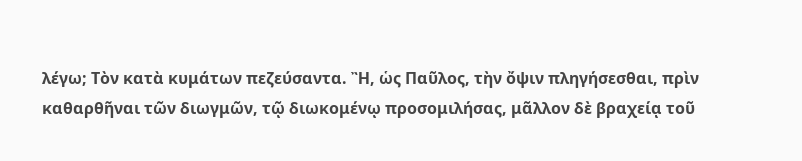λέγω; Τὸν κατὰ κυμάτων πεζεύσαντα. Ἢ, ὡς Παῦλος, τὴν ὄψιν πληγήσεσθαι, πρὶν καθαρθῆναι τῶν διωγμῶν, τῷ διωκομένῳ προσομιλήσας, μᾶλλον δὲ βραχείᾳ τοῦ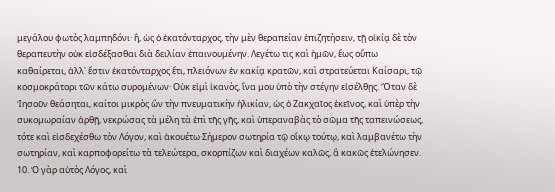μεγάλου φωτὸς λαμπηδόνι· ἢ, ὡς ὁ ἐκατόνταρχος, τὴν μὲν θεραπείαν ἐπιζητήσειν, τῇ οἰκίᾳ δὲ τὸν θεραπευτὴν οὐκ εἰσδέξασθαι διὰ δειλίαν ἐπαινουμένην. Λεγέτω τις καὶ ἡμῶν, ἕως οὔπω καθαίρεται, ἀλλ᾿ ἔστιν ἑκατόνταρχος ἔτι, πλειόνων ἐν κακίᾳ κρατῶν, καὶ στρατεύεται Καίσαρι, τῷ κοσμοκράτορι τῶν κάτω συρομένων· Οὐκ εἰμὶ ἰκανὸς, ἵνα μου ὑπὸ τὴν στέγην εἰσέλθῃς. Ὅταν δὲ Ἰησοῦν θεάσηται, καίτοι μικρὸς ὢν τὴν πνευματικὴν ἡλικίαν, ὡς ὁ Ζακχαῖος ἐκεῖνος, καὶ ὑπὲρ τὴν συκομωραίαν ἀρθῇ, νεκρώσας τὰ μέλη τὰ ἐπὶ τῆς γῆς, καὶ ὑπεραναβὰς τὸ σῶμα τῆς ταπεινώσεως, τότε καὶ εἰσδεχέσθω τὸν Λόγον, καὶ ἀκουέτω·Σήμερον σωτηρία τῷ οἴκῳ τούτῳ, καὶ λαμβανέτω τὴν σωτηρίαν, καὶ καρποφορείτω τὰ τελεώτερα, σκορπίζων καὶ διαχέων καλῶς, ἃ κακῶς ἐτελώνησεν.
10. Ὁ γὰρ αὐτὸς Λόγος, καὶ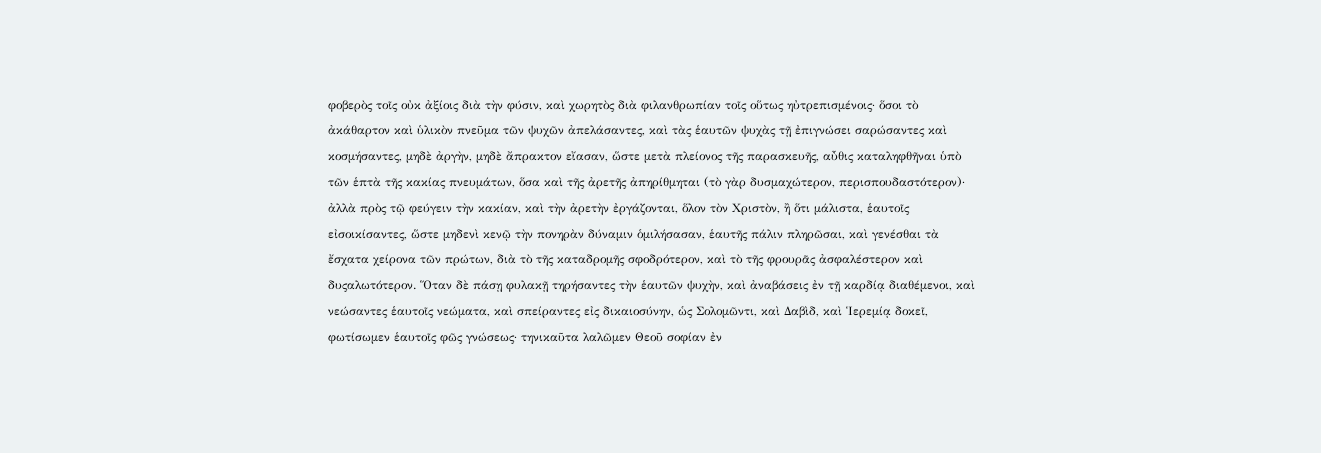φοβερὸς τοῖς οὐκ ἀξίοις διὰ τὴν φύσιν, καὶ χωρητὸς διὰ φιλανθρωπίαν τοῖς οὕτως ηὐτρεπισμένοις· ὅσοι τὸ ἀκάθαρτον καὶ ὑλικὸν πνεῦμα τῶν ψυχῶν ἀπελάσαντες, καὶ τὰς ἑαυτῶν ψυχὰς τῇ ἐπιγνώσει σαρώσαντες καὶ κοσμήσαντες, μηδὲ ἀργὴν, μηδὲ ἄπρακτον εἴασαν, ὥστε μετὰ πλείονος τῆς παρασκευῆς, αὖθις καταληφθῆναι ὑπὸ τῶν ἑπτὰ τῆς κακίας πνευμάτων, ὅσα καὶ τῆς ἀρετῆς ἀπηρίθμηται (τὸ γὰρ δυσμαχώτερον, περισπουδαστότερον)· ἀλλὰ πρὸς τῷ φεύγειν τὴν κακίαν, καὶ τὴν ἀρετὴν ἐργάζονται, ὅλον τὸν Χριστὸν, ἢ ὅτι μάλιστα, ἑαυτοῖς εἰσοικίσαντες, ὥστε μηδενὶ κενῷ τὴν πονηρὰν δύναμιν ὁμιλήσασαν, ἑαυτῆς πάλιν πληρῶσαι, καὶ γενέσθαι τὰ ἔσχατα χείρονα τῶν πρώτων, διὰ τὸ τῆς καταδρομῆς σφοδρότερον, καὶ τὸ τῆς φρουρᾶς ἀσφαλέστερον καὶ δυςαλωτότερον. Ὅταν δὲ πάσῃ φυλακῇ τηρήσαντες τὴν ἑαυτῶν ψυχὴν, καὶ ἀναβάσεις ἐν τῇ καρδίᾳ διαθέμενοι, καὶ νεώσαντες ἑαυτοῖς νεώματα, καὶ σπείραντες εἰς δικαιοσύνην, ὡς Σολομῶντι, καὶ Δαβὶδ, καὶ Ἱερεμίᾳ δοκεῖ, φωτίσωμεν ἑαυτοῖς φῶς γνώσεως· τηνικαῦτα λαλῶμεν Θεοῦ σοφίαν ἐν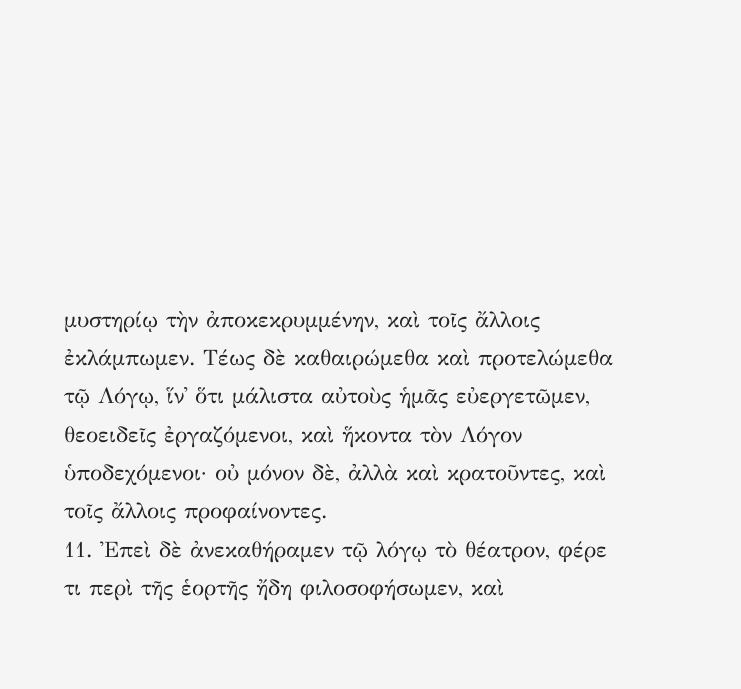μυστηρίῳ τὴν ἀποκεκρυμμένην, καὶ τοῖς ἄλλοις ἐκλάμπωμεν. Τέως δὲ καθαιρώμεθα καὶ προτελώμεθα τῷ Λόγῳ, ἵν᾿ ὅτι μάλιστα αὐτοὺς ἡμᾶς εὐεργετῶμεν, θεοειδεῖς ἐργαζόμενοι, καὶ ἥκοντα τὸν Λόγον ὑποδεχόμενοι· οὐ μόνον δὲ, ἀλλὰ καὶ κρατοῦντες, καὶ τοῖς ἄλλοις προφαίνοντες.
11. Ἐπεὶ δὲ ἀνεκαθήραμεν τῷ λόγῳ τὸ θέατρον, φέρε τι περὶ τῆς ἑορτῆς ἤδη φιλοσοφήσωμεν, καὶ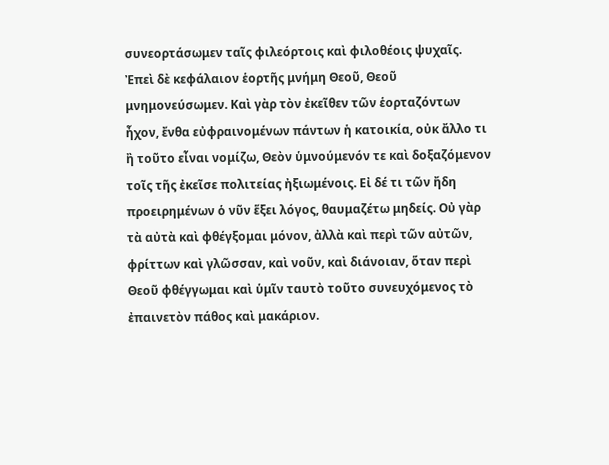συνεορτάσωμεν ταῖς φιλεόρτοις καὶ φιλοθέοις ψυχαῖς. Ἐπεὶ δὲ κεφάλαιον ἑορτῆς μνήμη Θεοῦ, Θεοῦ μνημονεύσωμεν. Καὶ γὰρ τὸν ἐκεῖθεν τῶν ἑορταζόντων ἦχον, ἔνθα εὐφραινομένων πάντων ἡ κατοικία, οὐκ ἄλλο τι ἢ τοῦτο εἶναι νομίζω, Θεὸν ὑμνούμενόν τε καὶ δοξαζόμενον τοῖς τῆς ἐκεῖσε πολιτείας ἠξιωμένοις. Εἰ δέ τι τῶν ἤδη προειρημένων ὁ νῦν ἕξει λόγος, θαυμαζέτω μηδείς. Οὐ γὰρ τὰ αὐτὰ καὶ φθέγξομαι μόνον, ἀλλὰ καὶ περὶ τῶν αὐτῶν, φρίττων καὶ γλῶσσαν, καὶ νοῦν, καὶ διάνοιαν, ὅταν περὶ Θεοῦ φθέγγωμαι καὶ ὑμῖν ταυτὸ τοῦτο συνευχόμενος τὸ ἐπαινετὸν πάθος καὶ μακάριον.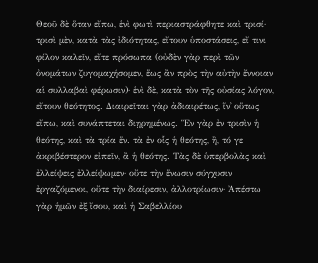Θεοῦ δὲ ὅταν εἴπω, ἑνὶ φωτὶ περιαστράφθητε καὶ τρισί· τρισὶ μὲν, κατὰ τὰς ἰδιότητας, εἴτουν ὑποστάσεις, εἴ τινι φίλον καλεῖν, εἴτε πρόσωπα (οὐδὲν γὰρ περὶ τῶν ὀνομάτων ζυγομαχήσομεν, ἕως ἂν πρὸς τὴν αὐτὴν ἔννοιαν αἱ συλλαβαὶ φέρωσιν)· ἑνὶ δὲ, κατὰ τὸν τῆς οὐσίας λόγον, εἴτουν θεότητος. Διαιρεῖται γὰρ ἀδιαιρέτως, ἵν᾿ οὕτως εἴπω, καὶ συνάπτεται διῃρημένως. Ἓν γὰρ ἐν τρισὶν ἡ θεότης, καὶ τὰ τρία ἕν. τὰ ἐν οἷς ἡ θεότης, ἢ, τό γε ἀκριβέστερον εἰπεῖν, ἂ ἡ θεότης. Τὰς δὲ ὑπερβολὰς καὶ ἐλλείψεις ἐλλείψωμεν· οὔτε τὴν ἕνωσιν σύγχυσιν ἐργαζόμενοι, οὔτε τὴν διαίρεσιν, ἀλλοτρίωσιν· Ἀπέστω γὰρ ἡμῶν ἐξ ἴσου, καὶ ἡ Σαβελλίου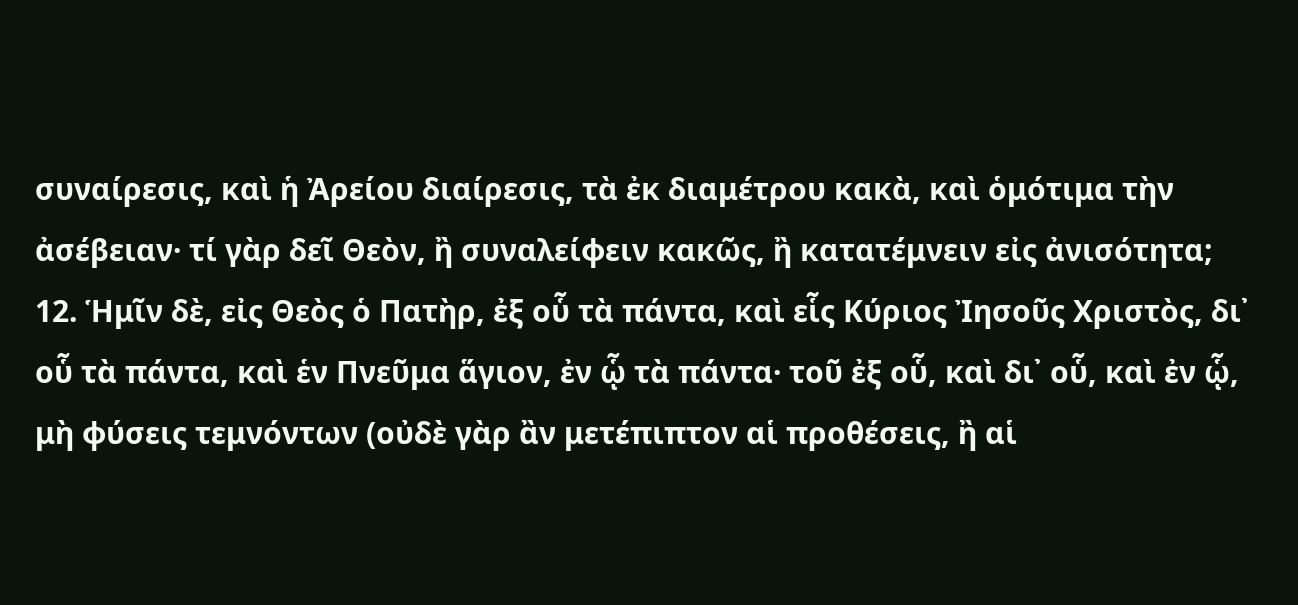συναίρεσις, καὶ ἡ Ἀρείου διαίρεσις, τὰ ἐκ διαμέτρου κακὰ, καὶ ὁμότιμα τὴν ἀσέβειαν· τί γὰρ δεῖ Θεὸν, ἢ συναλείφειν κακῶς, ἢ κατατέμνειν εἰς ἀνισότητα;
12. Ἡμῖν δὲ, εἰς Θεὸς ὁ Πατὴρ, ἐξ οὗ τὰ πάντα, καὶ εἷς Κύριος Ἰησοῦς Χριστὸς, δι᾿ οὗ τὰ πάντα, καὶ ἑν Πνεῦμα ἅγιον, ἐν ᾧ τὰ πάντα· τοῦ ἐξ οὗ, καὶ δι᾿ οὗ, καὶ ἐν ᾧ, μὴ φύσεις τεμνόντων (οὐδὲ γὰρ ἂν μετέπιπτον αἱ προθέσεις, ἢ αἱ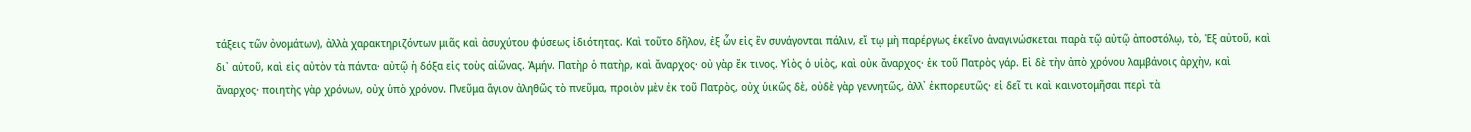τάξεις τῶν ὀνομάτων), ἀλλὰ χαρακτηριζόντων μιᾶς καὶ ἀσυχύτου φύσεως ἰδιότητας. Καὶ τοῦτο δῆλον, ἐξ ὧν εἰς ἒν συνάγονται πάλιν, εἴ τῳ μὴ παρέργως ἐκεῖνο ἀναγινώσκεται παρὰ τῷ αὐτῷ ἀποστόλῳ, τὸ, Ἐξ αὐτοῦ, καὶ δι᾿ αὐτοῦ, καὶ εἰς αὐτὸν τὰ πάντα· αὐτῷ ἡ δόξα εἰς τοὺς αἰῶνας. Ἀμήν. Πατὴρ ὁ πατὴρ, καὶ ἄναρχος· οὐ γὰρ ἔκ τινος. Υἱὸς ὁ υἱὸς, καὶ οὐκ ἄναρχος· ἐκ τοῦ Πατρὸς γάρ. Εἰ δὲ τὴν ἀπὸ χρόνου λαμβάνοις ἀρχὴν, καὶ ἄναρχος· ποιητὴς γὰρ χρόνων, οὐχ ὑπὸ χρόνον. Πνεῦμα ἅγιον ἀληθῶς τὸ πνεῦμα, προιὸν μὲν ἐκ τοῦ Πατρὸς, οὐχ ὑικῶς δὲ, οὐδὲ γὰρ γεννητῶς, ἀλλ᾿ ἐκπορευτῶς· εἰ δεῖ τι καὶ καινοτομῆσαι περὶ τὰ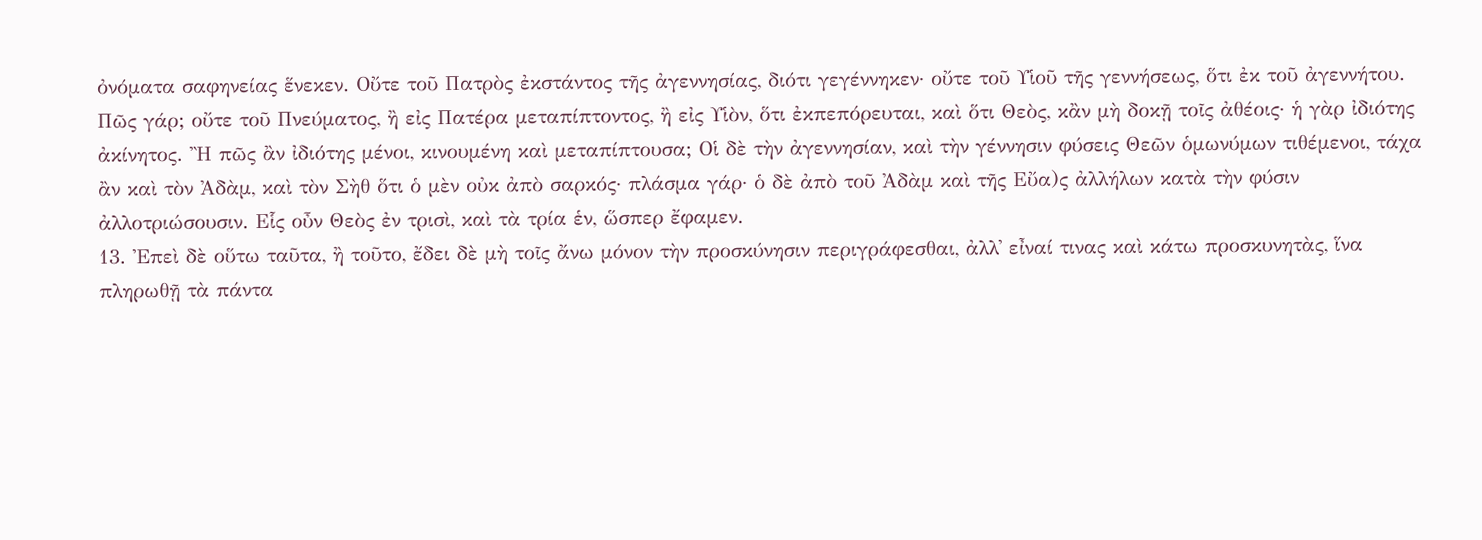ὀνόματα σαφηνείας ἕνεκεν. Οὔτε τοῦ Πατρὸς ἐκστάντος τῆς ἀγεννησίας, διότι γεγέννηκεν· οὔτε τοῦ Υἱοῦ τῆς γεννήσεως, ὅτι ἐκ τοῦ ἀγεννήτου. Πῶς γάρ; οὔτε τοῦ Πνεύματος, ἢ εἰς Πατέρα μεταπίπτοντος, ἢ εἰς Υἱὸν, ὅτι ἐκπεπόρευται, καὶ ὅτι Θεὸς, κἂν μὴ δοκῇ τοῖς ἀθέοις· ἡ γὰρ ἰδιότης ἀκίνητος. Ἢ πῶς ἂν ἰδιότης μένοι, κινουμένη καὶ μεταπίπτουσα; Οἱ δὲ τὴν ἀγεννησίαν, καὶ τὴν γέννησιν φύσεις Θεῶν ὁμωνύμων τιθέμενοι, τάχα ἂν καὶ τὸν Ἀδὰμ, καὶ τὸν Σὴθ ὅτι ὁ μὲν οὐκ ἀπὸ σαρκός· πλάσμα γάρ· ὁ δὲ ἀπὸ τοῦ Ἀδὰμ καὶ τῆς Εὔα)ς ἀλλήλων κατὰ τὴν φύσιν ἀλλοτριώσουσιν. Εἷς οὖν Θεὸς ἐν τρισὶ, καὶ τὰ τρία ἑν, ὥσπερ ἔφαμεν.
13. Ἐπεὶ δὲ οὕτω ταῦτα, ἢ τοῦτο, ἔδει δὲ μὴ τοῖς ἄνω μόνον τὴν προσκύνησιν περιγράφεσθαι, ἀλλ᾿ εἶναί τινας καὶ κάτω προσκυνητὰς, ἵνα πληρωθῇ τὰ πάντα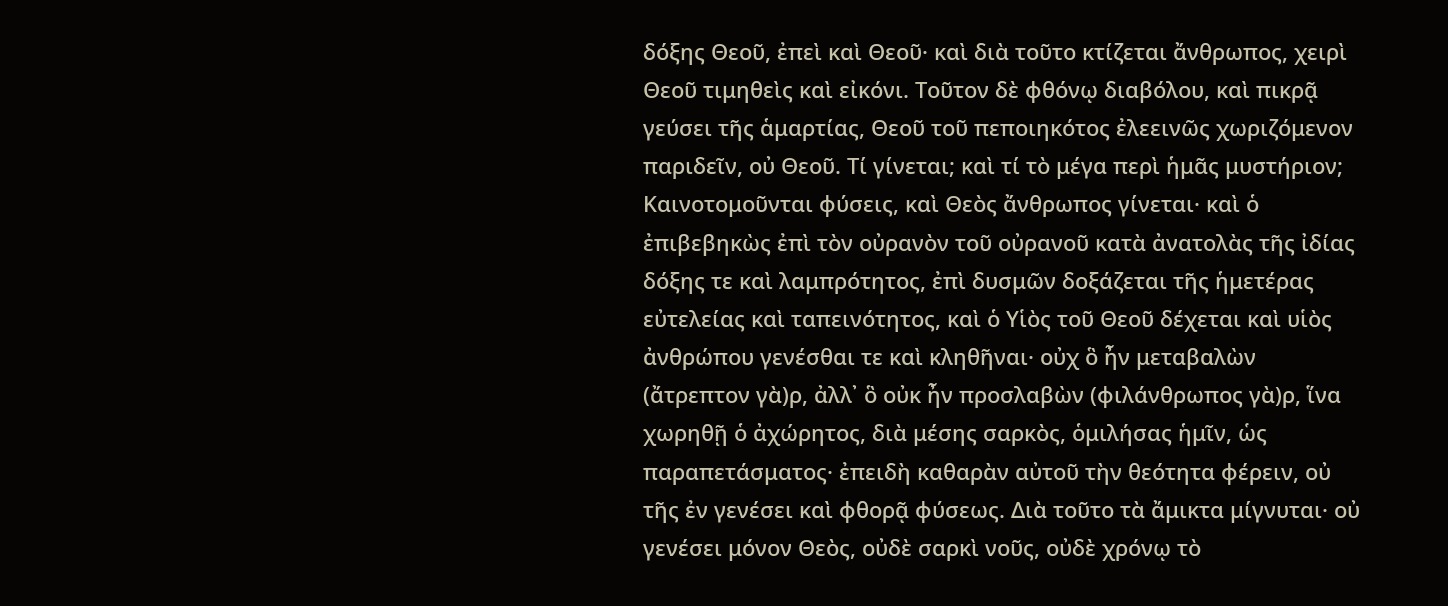δόξης Θεοῦ, ἐπεὶ καὶ Θεοῦ· καὶ διὰ τοῦτο κτίζεται ἄνθρωπος, χειρὶ Θεοῦ τιμηθεὶς καὶ εἰκόνι. Τοῦτον δὲ φθόνῳ διαβόλου, καὶ πικρᾷ γεύσει τῆς ἁμαρτίας, Θεοῦ τοῦ πεποιηκότος ἐλεεινῶς χωριζόμενον παριδεῖν, οὐ Θεοῦ. Τί γίνεται; καὶ τί τὸ μέγα περὶ ἡμᾶς μυστήριον; Καινοτομοῦνται φύσεις, καὶ Θεὸς ἄνθρωπος γίνεται· καὶ ὁ ἐπιβεβηκὼς ἐπὶ τὸν οὐρανὸν τοῦ οὐρανοῦ κατὰ ἀνατολὰς τῆς ἰδίας δόξης τε καὶ λαμπρότητος, ἐπὶ δυσμῶν δοξάζεται τῆς ἡμετέρας εὐτελείας καὶ ταπεινότητος, καὶ ὁ Υἱὸς τοῦ Θεοῦ δέχεται καὶ υἱὸς ἀνθρώπου γενέσθαι τε καὶ κληθῆναι· οὐχ ὃ ἦν μεταβαλὼν (ἄτρεπτον γὰ)ρ, ἀλλ᾿ ὃ οὐκ ἦν προσλαβὼν (φιλάνθρωπος γὰ)ρ, ἵνα χωρηθῇ ὁ ἀχώρητος, διὰ μέσης σαρκὸς, ὁμιλήσας ἡμῖν, ὡς παραπετάσματος· ἐπειδὴ καθαρὰν αὐτοῦ τὴν θεότητα φέρειν, οὐ τῆς ἐν γενέσει καὶ φθορᾷ φύσεως. Διὰ τοῦτο τὰ ἄμικτα μίγνυται· οὐ γενέσει μόνον Θεὸς, οὐδὲ σαρκὶ νοῦς, οὐδὲ χρόνῳ τὸ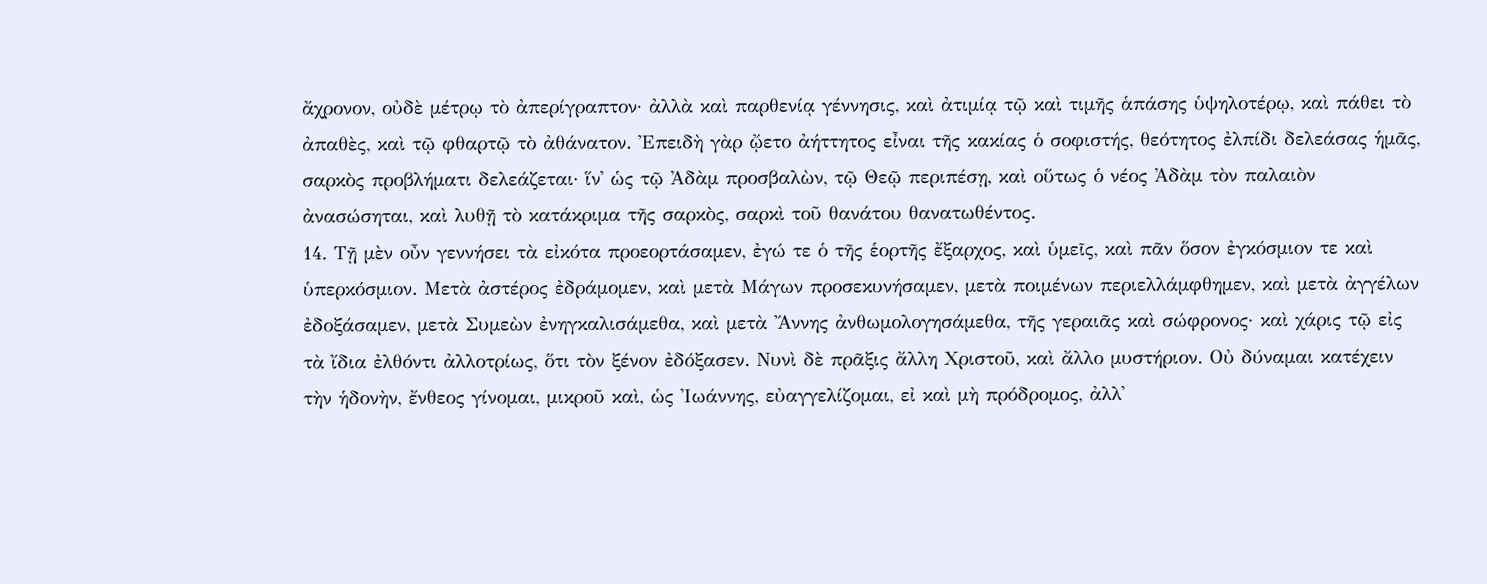ἄχρονον, οὐδὲ μέτρῳ τὸ ἀπερίγραπτον· ἀλλὰ καὶ παρθενίᾳ γέννησις, καὶ ἀτιμίᾳ τῷ καὶ τιμῆς ἁπάσης ὑψηλοτέρῳ, καὶ πάθει τὸ ἀπαθὲς, καὶ τῷ φθαρτῷ τὸ ἀθάνατον. Ἐπειδὴ γὰρ ᾤετο ἀήττητος εἶναι τῆς κακίας ὁ σοφιστής, θεότητος ἐλπίδι δελεάσας ἡμᾶς, σαρκὸς προβλήματι δελεάζεται· ἵν᾿ ὡς τῷ Ἀδὰμ προσβαλὼν, τῷ Θεῷ περιπέσῃ, καὶ οὕτως ὁ νέος Ἀδὰμ τὸν παλαιὸν ἀνασώσηται, καὶ λυθῇ τὸ κατάκριμα τῆς σαρκὸς, σαρκὶ τοῦ θανάτου θανατωθέντος.
14. Τῇ μὲν οὖν γεννήσει τὰ εἰκότα προεορτάσαμεν, ἐγώ τε ὁ τῆς ἑορτῆς ἔξαρχος, καὶ ὑμεῖς, καὶ πᾶν ὅσον ἐγκόσμιον τε καὶ ὑπερκόσμιον. Μετὰ ἀστέρος ἐδράμομεν, καὶ μετὰ Μάγων προσεκυνήσαμεν, μετὰ ποιμένων περιελλάμφθημεν, καὶ μετὰ ἀγγέλων ἐδοξάσαμεν, μετὰ Συμεὼν ἐνηγκαλισάμεθα, καὶ μετὰ Ἄννης ἀνθωμολογησάμεθα, τῆς γεραιᾶς καὶ σώφρονος· καὶ χάρις τῷ εἰς τὰ ἴδια ἐλθόντι ἀλλοτρίως, ὅτι τὸν ξένον ἐδόξασεν. Νυνὶ δὲ πρᾶξις ἄλλη Χριστοῦ, καὶ ἄλλο μυστήριον. Οὐ δύναμαι κατέχειν τὴν ἡδονὴν, ἔνθεος γίνομαι, μικροῦ καὶ, ὡς Ἰωάννης, εὐαγγελίζομαι, εἰ καὶ μὴ πρόδρομος, ἀλλ᾿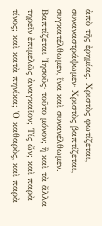ἀπὸ τῆς ἐρημίας. Χριστὸς φωτίζεται, συναναστράψωμεν· Χριστὸς βαπτίζεται, συγκατέλθωμεν, ἵνα καὶ συνανέλθωμεν. Βαπτίζεται Ἰησοῦς· τοῦτο μόνον; ἢ καὶ τὰ ἄλλα τηρεῖν ἐπιμελῶς ἀναγκαῖον; Τίς ὤν; καὶ παρὰ τίνος; καὶ κατὰ πηνίκα; Ὁ καθαρὸς, καὶ παρὰ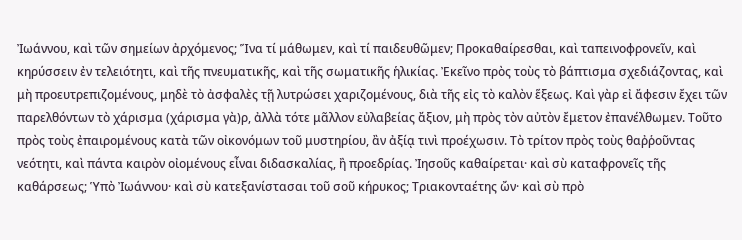Ἰωάννου, καὶ τῶν σημείων ἀρχόμενος; Ἵνα τί μάθωμεν, καὶ τί παιδευθῶμεν; Προκαθαίρεσθαι, καὶ ταπεινοφρονεῖν, καὶ κηρύσσειν ἐν τελειότητι, καὶ τῆς πνευματικῆς, καὶ τῆς σωματικῆς ἡλικίας. Ἐκεῖνο πρὸς τοὺς τὸ βάπτισμα σχεδιάζοντας, καὶ μὴ προευτρεπιζομένους, μηδὲ τὸ ἀσφαλὲς τῇ λυτρώσει χαριζομένους, διὰ τῆς εἰς τὸ καλὸν ἕξεως. Καὶ γὰρ εἰ ἄφεσιν ἔχει τῶν παρελθόντων τὸ χάρισμα (χάρισμα γὰ)ρ, ἀλλὰ τότε μᾶλλον εὐλαβείας ἄξιον, μὴ πρὸς τὸν αὐτὸν ἔμετον ἐπανέλθωμεν. Τοῦτο πρὸς τοὺς ἐπαιρομένους κατὰ τῶν οἰκονόμων τοῦ μυστηρίου, ἂν ἀξίᾳ τινὶ προέχωσιν. Τὸ τρίτον πρὸς τοὺς θαῤῥοῦντας νεότητι, καὶ πάντα καιρὸν οἰομένους εἶναι διδασκαλίας, ἢ προεδρίας. Ἰησοῦς καθαίρεται· καὶ σὺ καταφρονεῖς τῆς καθάρσεως; Ὑπὸ Ἰωάννου· καὶ σὺ κατεξανίστασαι τοῦ σοῦ κήρυκος; Τριακονταέτης ὤν· καὶ σὺ πρὸ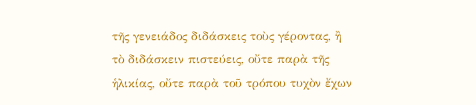τῆς γενειάδος διδάσκεις τοὺς γέροντας, ἢ τὸ διδάσκειν πιστεύεις, οὔτε παρὰ τῆς ἡλικίας, οὔτε παρὰ τοῦ τρόπου τυχὸν ἔχων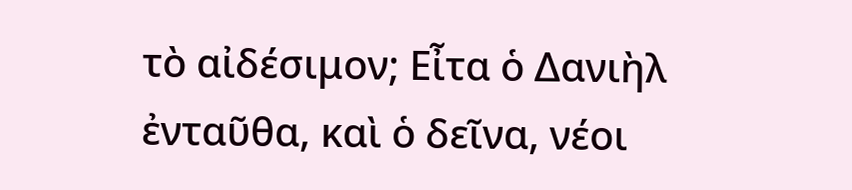τὸ αἰδέσιμον; Εἶτα ὁ Δανιὴλ ἐνταῦθα, καὶ ὁ δεῖνα, νέοι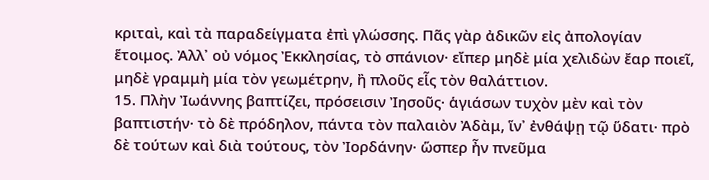κριταὶ, καὶ τὰ παραδείγματα ἐπὶ γλώσσης. Πᾶς γὰρ ἀδικῶν εἰς ἀπολογίαν ἕτοιμος. Ἀλλ᾿ οὐ νόμος Ἐκκλησίας, τὸ σπάνιον· εἴπερ μηδὲ μία χελιδὼν ἔαρ ποιεῖ, μηδὲ γραμμὴ μία τὸν γεωμέτρην, ἢ πλοῦς εἷς τὸν θαλάττιον.
15. Πλὴν Ἰωάννης βαπτίζει, πρόσεισιν Ἰησοῦς· ἁγιάσων τυχὸν μὲν καὶ τὸν βαπτιστήν· τὸ δὲ πρόδηλον, πάντα τὸν παλαιὸν Ἀδὰμ, ἵν᾿ ἐνθάψῃ τῷ ὕδατι· πρὸ δὲ τούτων καὶ διὰ τούτους, τὸν Ἰορδάνην· ὥσπερ ἦν πνεῦμα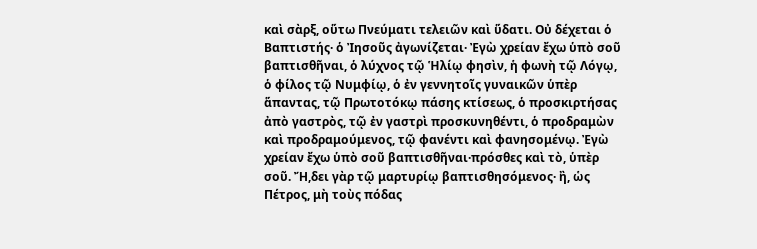καὶ σὰρξ, οὕτω Πνεύματι τελειῶν καὶ ὕδατι. Οὐ δέχεται ὁ Βαπτιστής· ὁ Ἰησοῦς ἀγωνίζεται· Ἐγὼ χρείαν ἔχω ὑπὸ σοῦ βαπτισθῆναι, ὁ λύχνος τῷ Ἡλίῳ φησὶν, ἡ φωνὴ τῷ Λόγῳ, ὁ φίλος τῷ Νυμφίῳ, ὁ ἐν γεννητοῖς γυναικῶν ὑπὲρ ἅπαντας, τῷ Πρωτοτόκῳ πάσης κτίσεως, ὁ προσκιρτήσας ἀπὸ γαστρὸς, τῷ ἐν γαστρὶ προσκυνηθέντι, ὁ προδραμὼν καὶ προδραμούμενος, τῷ φανέντι καὶ φανησομένῳ. Ἐγὼ χρείαν ἔχω ὑπὸ σοῦ βαπτισθῆναι·πρόσθες καὶ τὸ, ὑπὲρ σοῦ. Ἤ,δει γὰρ τῷ μαρτυρίῳ βαπτισθησόμενος· ἢ, ὡς Πέτρος, μὴ τοὺς πόδας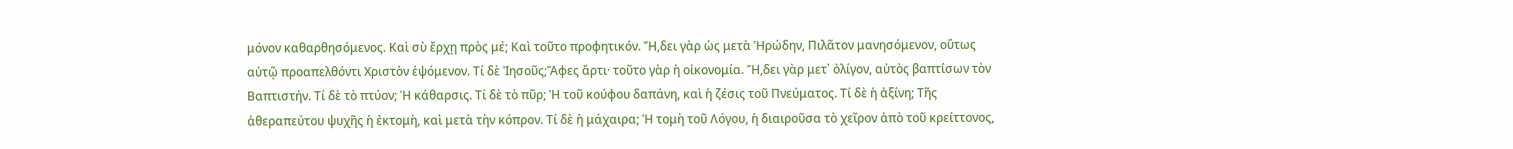μόνον καθαρθησόμενος. Καὶ σὺ ἔρχῃ πρὸς μέ; Καὶ τοῦτο προφητικόν. Ἤ,δει γὰρ ὡς μετὰ Ἡρώδην, Πιλᾶτον μανησόμενον, οὕτως αὐτῷ προαπελθόντι Χριστὸν ἑψόμενον. Τί δὲ Ἰησοῦς;Ἄφες ἄρτι· τοῦτο γὰρ ἡ οἰκονομία. Ἤ,δει γὰρ μετ᾿ ὀλίγον, αὐτὸς βαπτίσων τὸν Βαπτιστήν. Τί δὲ τὸ πτύον; Ἡ κάθαρσις. Τί δὲ τὸ πῦρ; Ἡ τοῦ κούφου δαπάνη, καὶ ἡ ζέσις τοῦ Πνεύματος. Τί δὲ ἡ ἀξίνη; Τῆς ἀθεραπεύτου ψυχῆς ἡ ἐκτομὴ, καὶ μετὰ τὴν κόπρον. Τί δὲ ἡ μάχαιρα; Ἡ τομὴ τοῦ Λόγου, ἡ διαιροῦσα τὸ χεῖρον ἀπὸ τοῦ κρείττονος,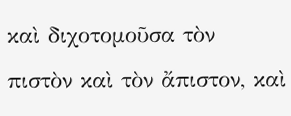καὶ διχοτομοῦσα τὸν πιστὸν καὶ τὸν ἄπιστον, καὶ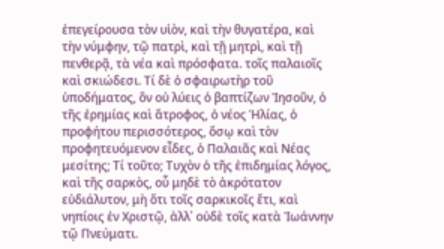ἐπεγείρουσα τὸν υἱὸν, καὶ τὴν θυγατέρα, καὶ τὴν νύμφην, τῷ πατρὶ, καὶ τῇ μητρὶ, καὶ τῇ πενθερᾷ, τὰ νέα καὶ πρόσφατα. τοῖς παλαιοῖς καὶ σκιώδεσι. Τί δὲ ὁ σφαιρωτὴρ τοῦ ὑποδήματος, ὃν οὐ λύεις ὁ βαπτίζων Ἰησοῦν, ὁ τῆς ἐρημίας καὶ ἄτροφος, ὁ νέος Ἡλίας, ὁ προφήτου περισσότερος, ὅσῳ καὶ τὸν προφητευόμενον εἶδες, ὁ Παλαιᾶς καὶ Νέας μεσίτης; Τί τοῦτο; Τυχὸν ὁ τῆς ἐπιδημίας λόγος, καὶ τῆς σαρκὸς, οὗ μηδὲ τὸ ἀκρότατον εὐδιάλυτον, μὴ ὅτι τοῖς σαρκικοῖς ἔτι, καὶ νηπίοις ἐν Χριστῷ, ἀλλ᾿ οὐδὲ τοῖς κατὰ Ἰωάννην τῷ Πνεύματι.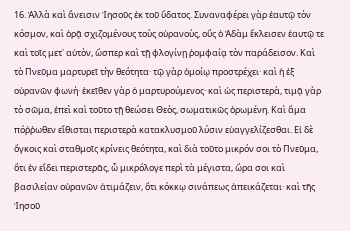16. Ἀλλὰ καὶ ἄνεισιν Ἰησοῦς ἐκ τοῦ ὕδατος. Συναναφέρει γὰρ ἑαυτῷ τὸν κόσμον, καὶ ὁρᾷ σχιζομένους τοὺς οὐρανοὺς, οὓς ὁ Ἀδὰμ ἔκλεισεν ἑαυτῷ τε καὶ τοῖς μετ᾿ αὐτὸν, ὥσπερ καὶ τῇ φλογίνῃ ῥομφαίᾳ τὸν παράδεισον. Καὶ τὸ Πνεῦμα μαρτυρεῖ τὴν θεότητα· τῷ γὰρ ὁμοίῳ προστρέχει· καὶ ἡ ἐξ οὐρανῶν φωνή· ἐκεῖθεν γὰρ ὁ μαρτυρούμενος· καὶ ὡς περιστερὰ, τιμᾷ γὰρ τὸ σῶμα, ἐπεὶ καὶ τοῦτο τῇ θεώσει Θεὸς, σωματικῶς ὁρωμένη. Καὶ ἅμα πόῤῥωθεν εἴθισται περιστερὰ κατακλυσμοῦ λύσιν εὐαγγελίζεσθαι. Εἰ δὲ ὄγκοις καὶ σταθμοῖς κρίνεις θεότητα, καὶ διὰ τοῦτο μικρόν σοι τὸ Πνεῦμα, ὅτι ἐν εἴδει περιστερᾶς, ὦ μικρόλογε περὶ τὰ μέγιστα, ὥρα σοι καὶ βασιλείαν οὐρανῶν ἀτιμάζειν, ὅτι κόκκῳ σινάπεως ἀπεικάζεται· καὶ τῆς Ἰησοῦ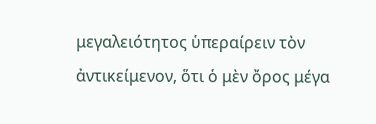μεγαλειότητος ὑπεραίρειν τὸν ἀντικείμενον, ὅτι ὁ μὲν ὄρος μέγα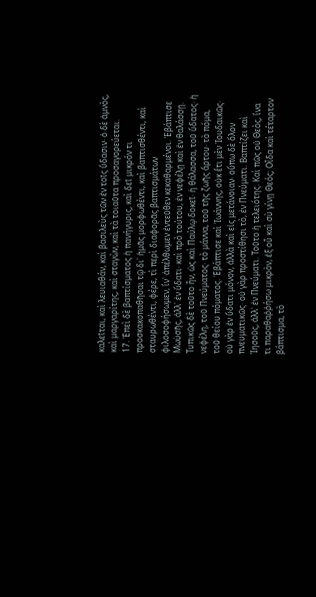καλεῖται, καὶ λευιαθάν, καὶ βασιλεὺς τῶν ἐν τοῖς ὕδασιν· ὁ δὲ ἀμνὸς, καὶ μαργαρίτης, καὶ σταγὼν, καὶ τὰ τοιαῦτα προσαγορεύεται.
17. Ἐπεὶ δὲ βαπτίσματος ἡ πανήγυρις, καὶ δεῖ μικρόν τι προσκακοπαθῆσαι τῷ δι᾿ ἡμᾶς μορφωθέντι, καὶ βαπτισθέντι, καὶ σταυρωθέντι, φέρε, τὶ περὶ διαφορᾶς βαπτισμάτων φιλοσοφήσωμεν, ἵν᾿ ἀπέλθωμεν ἐντεῦθεν κεκαθαρμένοι. Ἐβάπτισε Μωϋσῆς, ἀλλ᾿ ἐν ὕδατι· καὶ πρὸ τούτου, ἐν νεφέλῃ καὶ ἐν θαλάσσῃ. Τυπικῶς δὲ τοῦτο ἦν, ὡς καὶ Παύλῳ δοκεῖ· ἡ θάλασσα, τοῦ ὕδατος· ἡ νεφέλη, τοῦ Πνεύματος· τὸ μάννα, τοῦ τῆς ζωῆς ἄρτου· τὸ πόμα, τοῦ θείου πόματος. Ἐβάπτισε καὶ Ἰωάννης, οὐκ ἔτι μὲν Ἰουδαικῶς· οὐ γὰρ ἐν ὕδατι μόνον, ἀλλὰ καὶ εἰς μετάνοιαν· οὔπω δὲ ὅλον πνευματικῶς· οὐ γὰρ προστίθησι τὸ, ἐν Πνεύματι. Βαπτίζει καὶ Ἰησοῦς, ἀλλ᾿ ἐν Πνεύματι. Τοῦτο ἡ τελειότης. Καὶ πῶς οὐ Θεὸς, ἵνα τι παραθαῤῥήσω μικρὸν, ἐξ οὗ καὶ σὺ γίνῃ Θεός; Οἶδα καὶ τέταρτον βάπτισμα, τὸ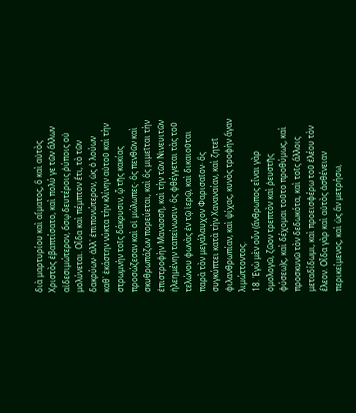διὰ μαρτυρίου καὶ αἵματος, ὃ καὶ αὐτὸς Χριστὸς ἐβαπτίσατο, καὶ πολύ γε τῶν ἄλλων αἰδεσιμώτερον, ὅσῳ δευτέροις ῥύποις οὐ μολύνεται. Οἶδα καὶ πέμπτον ἔτι, τὸ τῶν δακρύων· ἀλλ᾿ ἐπιπονώτερον, ὡς ὁ λούων καθ᾿ ἑκάστην νύκτα τὴν κλίνην αὐτοῦ καὶ τὴν στρωμνὴν τοῖς δάκρυσιν, ᾧ τῆς κακίας προσώζεσαν καὶ οἱ μώλωπες· ὃς πενθῶν καὶ σκυθρωπάζων πορεύεται, καὶ ὃς μιμεῖται τὴν ἐπιστροφὴν Μανασσῆ, καὶ τὴν τῶν Νινευιτῶν ἠλεημένην ταπείνωσιν· ὃς φθέγγεται τὰς τοῦ τελώνου φωνὰς ἐν τῷ ἱερῷ, καὶ δικαιοῦται παρὰ τὸν μεγάλαυχον Φαρισαῖον· ὃς συγκύπτει κατὰ τὴν Χαναναίαν, καὶ ζητεῖ φιλανθρωπίαν, καὶ ψίχας, κυνὸς τροφὴν ἄγαν λιμώττοντος.
18. Ἐγὼ μὲν οὖν (ἄνθρωπος εἶναι γὰρ ὁμολογῶ, ζῶον τρεπτὸν καὶ ῥευστῆς φύσεω)ς, καὶ δέχομαι τοῦτο προθύμως, καὶ προσκυνῶ τὸν δεδωκότα, καὶ τοῖς ἄλλοις μεταδίδωμι, καὶ προεισφέρω τοῦ ἐλέου τὸν ἔλεον. Οἶδα γὰρ καὶ αὐτὸς ἀσθένειαν περικείμενος, καὶ ὡς ἂν μετρήσω,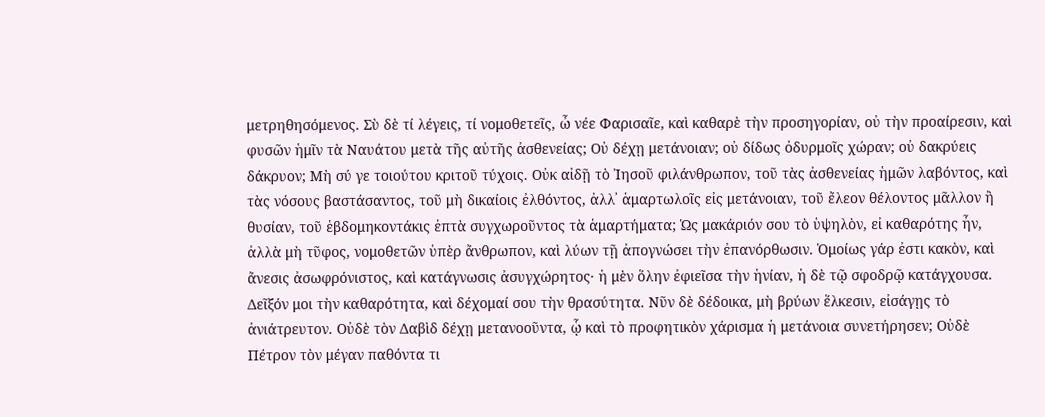μετρηθησόμενος. Σὺ δὲ τί λέγεις, τί νομοθετεῖς, ὦ νέε Φαρισαῖε, καὶ καθαρὲ τὴν προσηγορίαν, οὐ τὴν προαίρεσιν, καὶ φυσῶν ἡμῖν τὰ Ναυάτου μετὰ τῆς αὐτῆς ἀσθενείας; Οὐ δέχῃ μετάνοιαν; οὐ δίδως ὀδυρμοῖς χώραν; οὐ δακρύεις δάκρυον; Μὴ σύ γε τοιούτου κριτοῦ τύχοις. Οὐκ αἰδῇ τὸ Ἰησοῦ φιλάνθρωπον, τοῦ τὰς ἀσθενείας ἡμῶν λαβόντος, καὶ τὰς νόσους βαστάσαντος, τοῦ μὴ δικαίοις ἐλθόντος, ἀλλ᾿ ἁμαρτωλοῖς εἰς μετάνοιαν, τοῦ ἔλεον θέλοντος μᾶλλον ἢ θυσίαν, τοῦ ἑβδομηκοντάκις ἑπτὰ συγχωροῦντος τὰ ἁμαρτήματα; Ὡς μακάριόν σου τὸ ὑψηλὸν, εἰ καθαρότης ἦν, ἀλλὰ μὴ τῦφος, νομοθετῶν ὑπὲρ ἄνθρωπον, καὶ λύων τῇ ἀπογνώσει τὴν ἐπανόρθωσιν. Ὁμοίως γάρ ἐστι κακὸν, καὶ ἄνεσις ἀσωφρόνιστος, καὶ κατάγνωσις ἀσυγχώρητος· ἡ μὲν ὅλην ἐφιεῖσα τὴν ἡνίαν, ἡ δὲ τῷ σφοδρῷ κατάγχουσα. Δεῖξόν μοι τὴν καθαρότητα, καὶ δέχομαί σου τὴν θρασύτητα. Νῦν δὲ δέδοικα, μὴ βρύων ἕλκεσιν, εἰσάγῃς τὸ ἀνιάτρευτον. Οὐδὲ τὸν Δαβὶδ δέχῃ μετανοοῦντα, ᾧ καὶ τὸ προφητικὸν χάρισμα ἡ μετάνοια συνετήρησεν; Οὐδὲ Πέτρον τὸν μέγαν παθόντα τι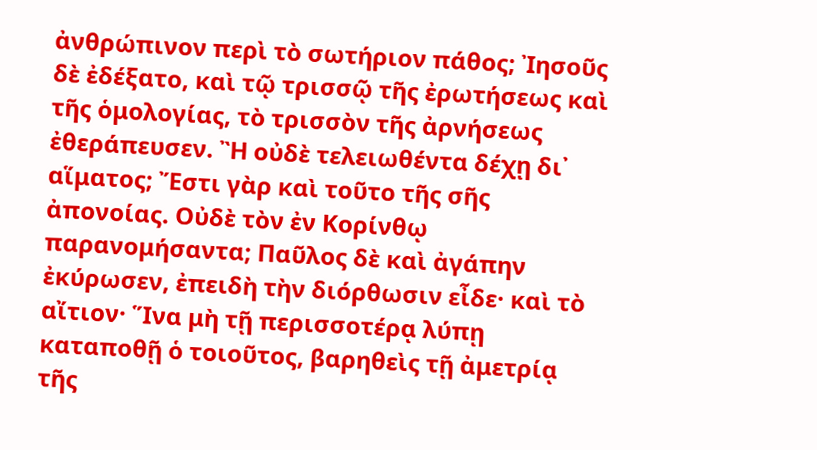ἀνθρώπινον περὶ τὸ σωτήριον πάθος; Ἰησοῦς δὲ ἐδέξατο, καὶ τῷ τρισσῷ τῆς ἐρωτήσεως καὶ τῆς ὁμολογίας, τὸ τρισσὸν τῆς ἀρνήσεως ἐθεράπευσεν. Ἢ οὐδὲ τελειωθέντα δέχῃ δι᾿ αἵματος; Ἔστι γὰρ καὶ τοῦτο τῆς σῆς ἀπονοίας. Οὐδὲ τὸν ἐν Κορίνθῳ παρανομήσαντα; Παῦλος δὲ καὶ ἀγάπην ἐκύρωσεν, ἐπειδὴ τὴν διόρθωσιν εἶδε· καὶ τὸ αἴτιον· Ἵνα μὴ τῇ περισσοτέρᾳ λύπῃ καταποθῇ ὁ τοιοῦτος, βαρηθεὶς τῇ ἀμετρίᾳ τῆς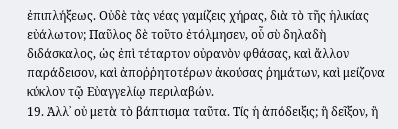ἐπιπλήξεως. Οὐδὲ τὰς νέας γαμίζεις χήρας, διὰ τὸ τῆς ἡλικίας εὐάλωτον; Παῦλος δὲ τοῦτο ἐτόλμησεν, οὗ σὺ δηλαδὴ διδάσκαλος, ὡς ἐπὶ τέταρτον οὐρανὸν φθάσας, καὶ ἄλλον παράδεισον, καὶ ἀποῤῥητοτέρων ἀκούσας ῥημάτων, καὶ μείζονα κύκλον τῷ Εὐαγγελίῳ περιλαβών.
19. Ἀλλ᾿ οὐ μετὰ τὸ βάπτισμα ταῦτα. Τίς ἡ ἀπόδειξις; ἢ δεῖξον, ἢ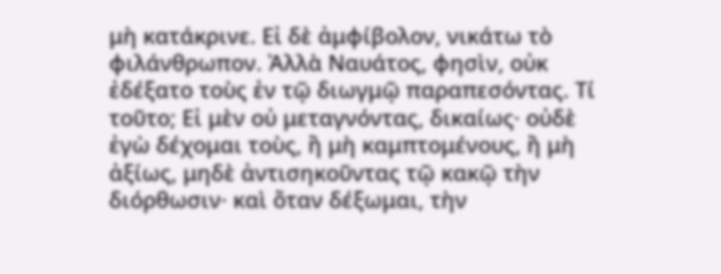μὴ κατάκρινε. Εἰ δὲ ἀμφίβολον, νικάτω τὸ φιλάνθρωπον. Ἀλλὰ Ναυάτος, φησὶν, οὐκ ἐδέξατο τοὺς ἐν τῷ διωγμῷ παραπεσόντας. Τί τοῦτο; Εἰ μὲν οὐ μεταγνόντας, δικαίως· οὐδὲ ἐγὼ δέχομαι τοὺς, ἢ μὴ καμπτομένους, ἢ μὴ ἀξίως, μηδὲ ἀντισηκοῦντας τῷ κακῷ τὴν διόρθωσιν· καὶ ὅταν δέξωμαι, τὴν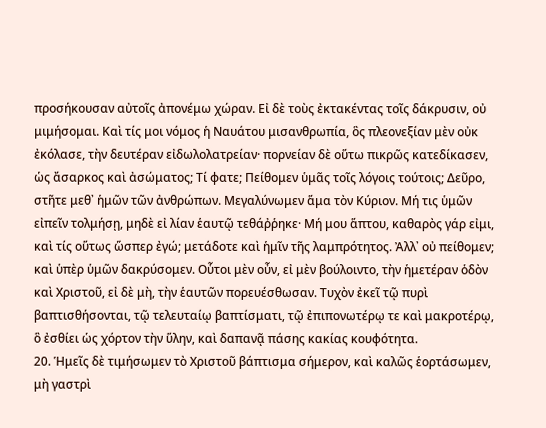προσήκουσαν αὐτοῖς ἀπονέμω χώραν. Εἰ δὲ τοὺς ἐκτακέντας τοῖς δάκρυσιν, οὐ μιμήσομαι. Καὶ τίς μοι νόμος ἡ Ναυάτου μισανθρωπία, ὃς πλεονεξίαν μὲν οὐκ ἐκόλασε, τὴν δευτέραν εἰδωλολατρείαν· πορνείαν δὲ οὕτω πικρῶς κατεδίκασεν, ὡς ἄσαρκος καὶ ἀσώματος; Τί φατε; Πείθομεν ὑμᾶς τοῖς λόγοις τούτοις; Δεῦρο, στῆτε μεθ᾿ ἡμῶν τῶν ἀνθρώπων. Μεγαλύνωμεν ἅμα τὸν Κύριον. Μή τις ὑμῶν εἰπεῖν τολμήσῃ, μηδὲ εἰ λίαν ἑαυτῷ τεθάῤῥηκε· Μή μου ἅπτου, καθαρὸς γάρ εἰμι, καὶ τίς οὕτως ὥσπερ ἐγώ; μετάδοτε καὶ ἡμῖν τῆς λαμπρότητος. Ἀλλ᾿ οὐ πείθομεν; καὶ ὑπὲρ ὑμῶν δακρύσομεν. Οὗτοι μὲν οὖν, εἰ μὲν βούλοιντο, τὴν ἡμετέραν ὁδὸν καὶ Χριστοῦ, εἰ δὲ μὴ, τὴν ἑαυτῶν πορευέσθωσαν. Τυχὸν ἐκεῖ τῷ πυρὶ βαπτισθήσονται, τῷ τελευταίῳ βαπτίσματι, τῷ ἐπιπονωτέρῳ τε καὶ μακροτέρῳ, ὃ ἐσθίει ὡς χόρτον τὴν ὕλην, καὶ δαπανᾷ πάσης κακίας κουφότητα.
20. Ἡμεῖς δὲ τιμήσωμεν τὸ Χριστοῦ βάπτισμα σήμερον, καὶ καλῶς ἑορτάσωμεν, μὴ γαστρὶ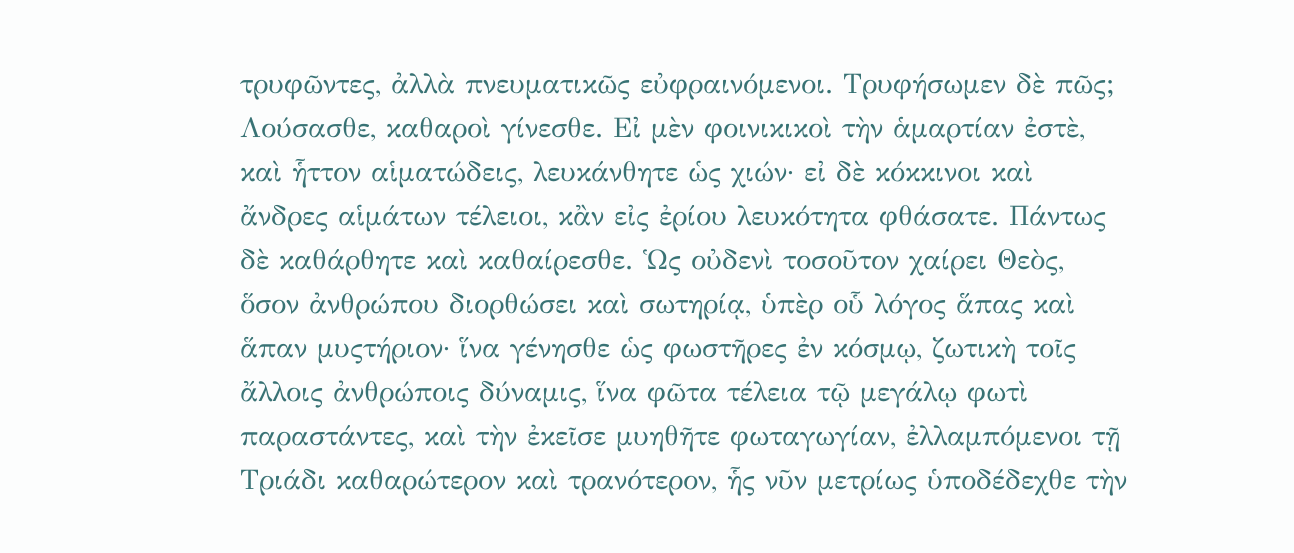τρυφῶντες, ἀλλὰ πνευματικῶς εὐφραινόμενοι. Τρυφήσωμεν δὲ πῶς; Λούσασθε, καθαροὶ γίνεσθε. Εἰ μὲν φοινικικοὶ τὴν ἁμαρτίαν ἐστὲ, καὶ ἧττον αἱματώδεις, λευκάνθητε ὡς χιών· εἰ δὲ κόκκινοι καὶ ἄνδρες αἱμάτων τέλειοι, κἂν εἰς ἐρίου λευκότητα φθάσατε. Πάντως δὲ καθάρθητε καὶ καθαίρεσθε. Ὡς οὐδενὶ τοσοῦτον χαίρει Θεὸς, ὅσον ἀνθρώπου διορθώσει καὶ σωτηρίᾳ, ὑπὲρ οὗ λόγος ἅπας καὶ ἅπαν μυςτήριον· ἵνα γένησθε ὡς φωστῆρες ἐν κόσμῳ, ζωτικὴ τοῖς ἄλλοις ἀνθρώποις δύναμις, ἵνα φῶτα τέλεια τῷ μεγάλῳ φωτὶ παραστάντες, καὶ τὴν ἐκεῖσε μυηθῆτε φωταγωγίαν, ἐλλαμπόμενοι τῇ Τριάδι καθαρώτερον καὶ τρανότερον, ἧς νῦν μετρίως ὑποδέδεχθε τὴν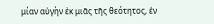μίαν αὐγὴν ἐκ μιᾶς τῆς θεότητος, ἐν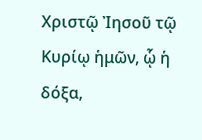Χριστῷ Ἰησοῦ τῷ Κυρίῳ ἡμῶν, ᾧ ἡ δόξα,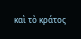καὶ τὸ κράτος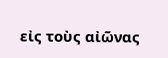εἰς τοὺς αἰῶνας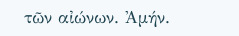τῶν αἰώνων. Ἀμήν.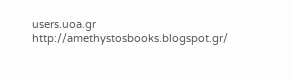users.uoa.gr
http://amethystosbooks.blogspot.gr/